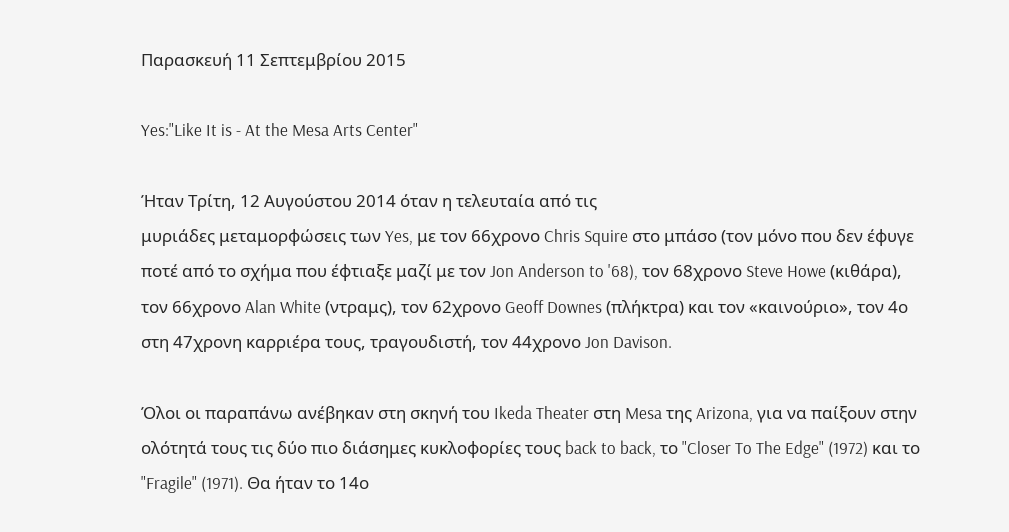Παρασκευή 11 Σεπτεμβρίου 2015

Yes:"Like It is - At the Mesa Arts Center"

Ήταν Τρίτη, 12 Αυγούστου 2014 όταν η τελευταία από τις
μυριάδες μεταμορφώσεις των Yes, με τον 66χρονο Chris Squire στο μπάσο (τον μόνο που δεν έφυγε ποτέ από το σχήμα που έφτιαξε μαζί με τον Jon Anderson to '68), τον 68χρονο Steve Howe (κιθάρα), τον 66χρονο Alan White (ντραμς), τον 62χρονο Geoff Downes (πλήκτρα) και τον «καινούριο», τον 4ο στη 47χρονη καρριέρα τους, τραγουδιστή, τον 44χρονο Jon Davison.

Όλοι οι παραπάνω ανέβηκαν στη σκηνή του Ikeda Theater στη Mesa της Arizona, για να παίξουν στην ολότητά τους τις δύο πιο διάσημες κυκλοφορίες τους back to back, το "Closer To The Edge" (1972) και το "Fragile" (1971). Θα ήταν το 14ο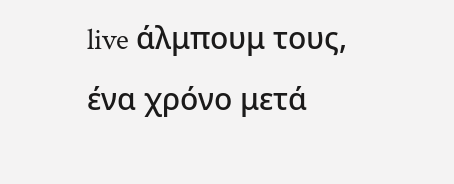live άλμπουμ τους, ένα χρόνο μετά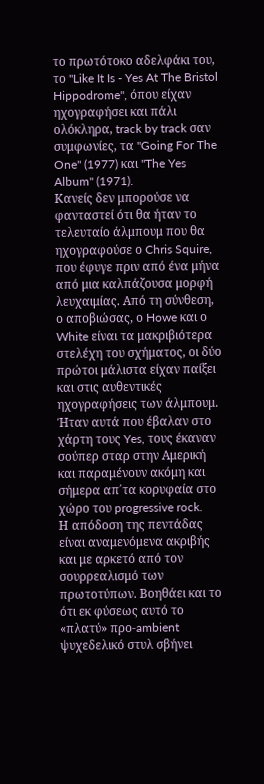το πρωτότοκο αδελφάκι του, το "Like It Is - Yes At The Bristol Hippodrome", όπου είχαν ηχογραφήσει και πάλι ολόκληρα, track by track σαν συμφωνίες, τα "Going For The One" (1977) και "The Yes Album" (1971).
Κανείς δεν μπορούσε να φανταστεί ότι θα ήταν το τελευταίο άλμπουμ που θα ηχογραφούσε ο Chris Squire, που έφυγε πριν από ένα μήνα από μια καλπάζουσα μορφή λευχαιμίας. Από τη σύνθεση, ο αποβιώσας, ο Howe και ο White είναι τα μακριβιότερα στελέχη του σχήματος, οι δύο πρώτοι μάλιστα είχαν παίξει και στις αυθεντικές ηχογραφήσεις των άλμπουμ.
Ήταν αυτά που έβαλαν στο χάρτη τους Yes, τους έκαναν σούπερ σταρ στην Αμερική και παραμένουν ακόμη και σήμερα απ΄τα κορυφαία στο χώρο του progressive rock.
Η απόδοση της πεντάδας είναι αναμενόμενα ακριβής και με αρκετό από τον σουρρεαλισμό των πρωτοτύπων. Βοηθάει και το ότι εκ φύσεως αυτό το «πλατύ» προ-ambient ψυχεδελικό στυλ σβήνει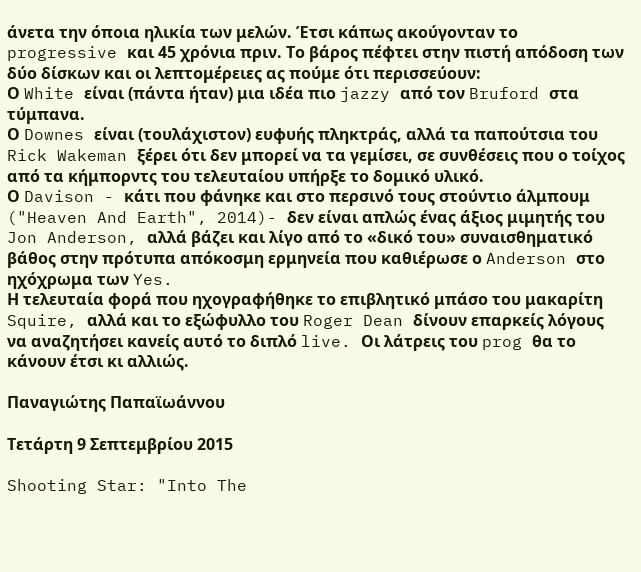άνετα την όποια ηλικία των μελών. Έτσι κάπως ακούγονταν το progressive και 45 χρόνια πριν. Το βάρος πέφτει στην πιστή απόδοση των δύο δίσκων και οι λεπτομέρειες ας πούμε ότι περισσεύουν:
Ο White είναι (πάντα ήταν) μια ιδέα πιο jazzy από τον Bruford στα τύμπανα.
Ο Downes είναι (τουλάχιστον) ευφυής πληκτράς, αλλά τα παπούτσια του Rick Wakeman ξέρει ότι δεν μπορεί να τα γεμίσει, σε συνθέσεις που ο τοίχος από τα κήμπορντς του τελευταίου υπήρξε το δομικό υλικό.
Ο Davison - κάτι που φάνηκε και στο περσινό τους στούντιο άλμπουμ ("Heaven And Earth", 2014)- δεν είναι απλώς ένας άξιος μιμητής του Jon Anderson, αλλά βάζει και λίγο από το «δικό του» συναισθηματικό βάθος στην πρότυπα απόκοσμη ερμηνεία που καθιέρωσε ο Anderson στο ηχόχρωμα των Yes.
Η τελευταία φορά που ηχογραφήθηκε το επιβλητικό μπάσο του μακαρίτη Squire, αλλά και το εξώφυλλο του Roger Dean δίνουν επαρκείς λόγους να αναζητήσει κανείς αυτό το διπλό live. Οι λάτρεις του prog θα το κάνουν έτσι κι αλλιώς.

Παναγιώτης Παπαϊωάννου

Τετάρτη 9 Σεπτεμβρίου 2015

Shooting Star: "Into The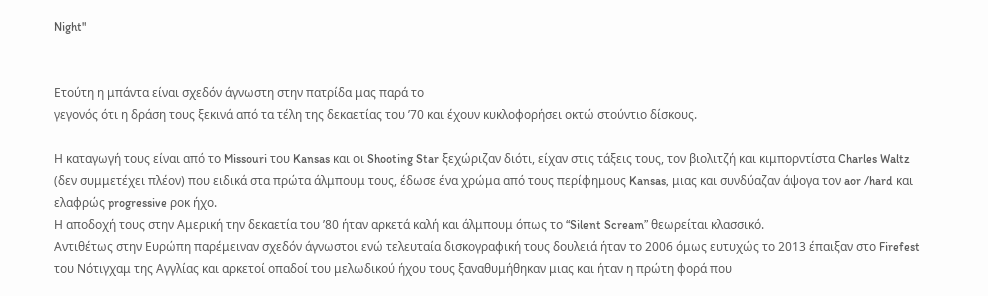Night"


Ετούτη η μπάντα είναι σχεδόν άγνωστη στην πατρίδα μας παρά το
γεγονός ότι η δράση τους ξεκινά από τα τέλη της δεκαετίας του ’70 και έχουν κυκλοφορήσει οκτώ στούντιο δίσκους.

Η καταγωγή τους είναι από το Missouri του Kansas και οι Shooting Star ξεχώριζαν διότι, είχαν στις τάξεις τους, τον βιολιτζή και κιμπορντίστα Charles Waltz (δεν συμμετέχει πλέον) που ειδικά στα πρώτα άλμπουμ τους, έδωσε ένα χρώμα από τους περίφημους Kansas, μιας και συνδύαζαν άψογα τον aor /hard και ελαφρώς progressive ροκ ήχο.
Η αποδοχή τους στην Αμερική την δεκαετία του ’80 ήταν αρκετά καλή και άλμπουμ όπως το “Silent Scream” θεωρείται κλασσικό.
Αντιθέτως στην Ευρώπη παρέμειναν σχεδόν άγνωστοι ενώ τελευταία δισκογραφική τους δουλειά ήταν το 2006 όμως ευτυχώς το 2013 έπαιξαν στο Firefest του Νότιγχαμ της Αγγλίας και αρκετοί οπαδοί του μελωδικού ήχου τους ξαναθυμήθηκαν μιας και ήταν η πρώτη φορά που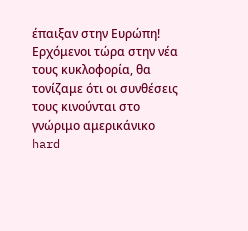έπαιξαν στην Ευρώπη! Ερχόμενοι τώρα στην νέα τους κυκλοφορία, θα τονίζαμε ότι οι συνθέσεις τους κινούνται στο γνώριμο αμερικάνικο hard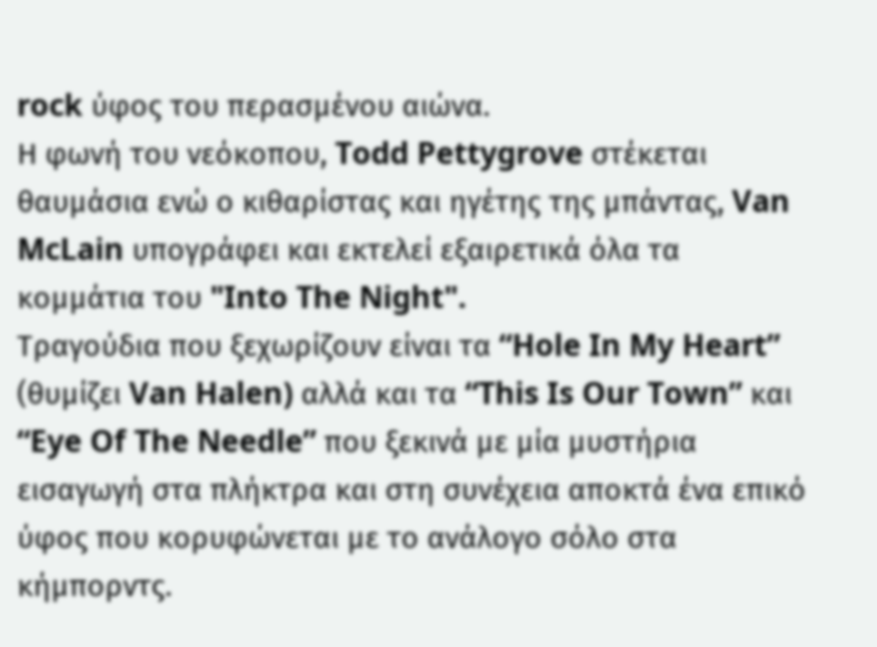rock ύφος του περασμένου αιώνα.
Η φωνή του νεόκοπου, Todd Pettygrove στέκεται θαυμάσια ενώ ο κιθαρίστας και ηγέτης της μπάντας, Van McLain υπογράφει και εκτελεί εξαιρετικά όλα τα κομμάτια του "Into The Night".
Τραγούδια που ξεχωρίζουν είναι τα “Hole In My Heart” (θυμίζει Van Halen) αλλά και τα “This Is Our Town” και “Eye Of The Needle” που ξεκινά με μία μυστήρια εισαγωγή στα πλήκτρα και στη συνέχεια αποκτά ένα επικό ύφος που κορυφώνεται με το ανάλογο σόλο στα κήμπορντς.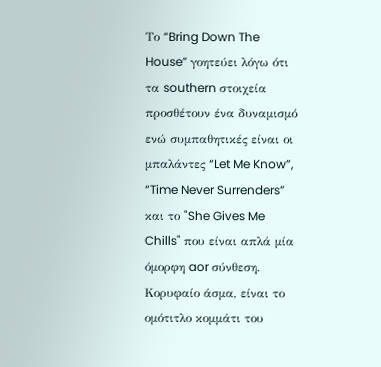Το “Bring Down The House” γοητεύει λόγω ότι τα southern στοιχεία προσθέτουν ένα δυναμισμό ενώ συμπαθητικές είναι οι μπαλάντες “Let Me Know”, “Time Never Surrenders” και το "She Gives Me Chills" που είναι απλά μία όμορφη aor σύνθεση. Κορυφαίο άσμα, είναι το ομότιτλο κομμάτι του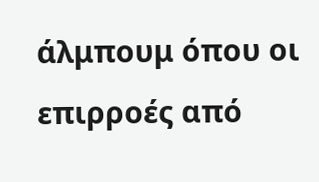άλμπουμ όπου οι επιρροές από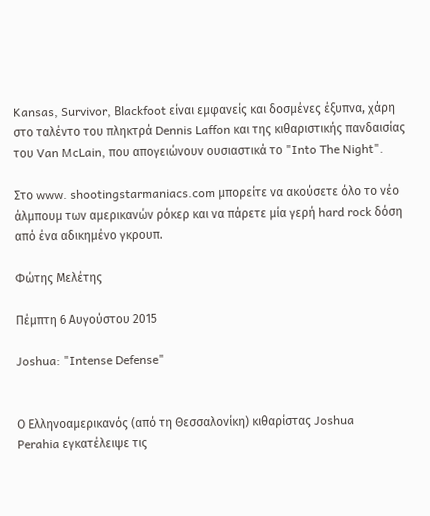Kansas, Survivor, Βlackfoot είναι εμφανείς και δοσμένες έξυπνα, χάρη στο ταλέντο του πληκτρά Dennis Laffon και της κιθαριστικής πανδαισίας του Van McLain, που απογειώνουν ουσιαστικά το "Into The Night".

Στο www. shootingstarmaniacs.com μπορείτε να ακούσετε όλο το νέο άλμπουμ των αμερικανών ρόκερ και να πάρετε μία γερή hard rock δόση από ένα αδικημένο γκρουπ.

Φώτης Μελέτης

Πέμπτη 6 Αυγούστου 2015

Joshua: "Intense Defense"


Ο Ελληνοαμερικανός (από τη Θεσσαλονίκη) κιθαρίστας Joshua
Perahia εγκατέλειψε τις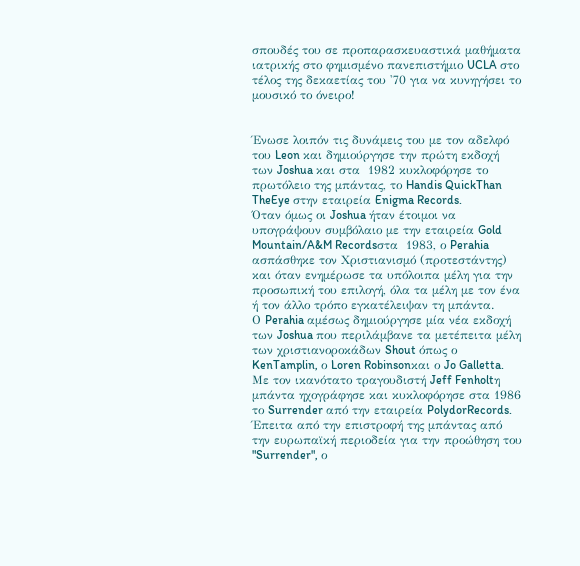σπουδές του σε προπαρασκευαστικά μαθήματα ιατρικής στο φημισμένο πανεπιστήμιο UCLA στο τέλος της δεκαετίας του '70 για να κυνηγήσει το μουσικό το όνειρο!


Ένωσε λοιπόν τις δυνάμεις του με τον αδελφό του Leon και δημιούργησε την πρώτη εκδοχή των Joshua και στα  1982 κυκλοφόρησε το πρωτόλειο της μπάντας, το Handis QuickThan TheEye στην εταιρεία Enigma Records.
Όταν όμως οι Joshua ήταν έτοιμοι να υπογράψουν συμβόλαιο με την εταιρεία Gold Mountain/A&M Recordsστα  1983, ο Perahia ασπάσθηκε τον Χριστιανισμό (προτεστάντης) και όταν ενημέρωσε τα υπόλοιπα μέλη για την προσωπική του επιλογή, όλα τα μέλη με τον ένα ή τον άλλο τρόπο εγκατέλειψαν τη μπάντα.
Ο Perahia αμέσως δημιούργησε μία νέα εκδοχή των Joshua που περιλάμβανε τα μετέπειτα μέλη των χριστιανοροκάδων Shout όπως ο KenTamplin, ο Loren Robinsonκαι ο Jo Galletta.  Με τον ικανότατο τραγουδιστή Jeff Fenholtη μπάντα ηχογράφησε και κυκλοφόρησε στα 1986 το Surrender από την εταιρεία PolydorRecords.
Έπειτα από την επιστροφή της μπάντας από την ευρωπαϊκή περιοδεία για την προώθηση του "Surrender", ο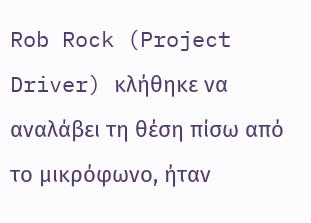Rob Rock (Project Driver) κλήθηκε να αναλάβει τη θέση πίσω από το μικρόφωνο, ήταν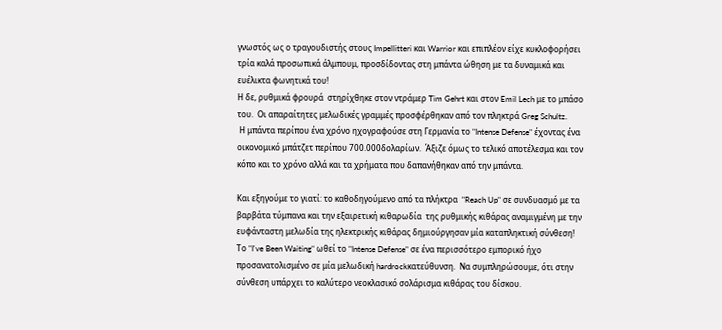γνωστός ως ο τραγουδιστής στους Impellitteri και Warrior και επιπλέον είχε κυκλοφορήσει τρία καλά προσωπικά άλμπουμ, προσδίδοντας στη μπάντα ώθηση με τα δυναμικά και ευέλικτα φωνητικά του!
Η δε, ρυθμικά φρουρά  στηρίχθηκε στον ντράμερ Tim Gehrt και στον Emil Lech με το μπάσο του.  Οι απαραίτητες μελωδικές γραμμές προσφέρθηκαν από τον πληκτρά Greg Schultz.
 Η μπάντα περίπου ένα χρόνο ηχογραφούσε στη Γερμανία το "Intense Defense" έχοντας ένα οικονομικό μπάτζετ περίπου 700.000δολαρίων.  Άξιζε όμως το τελικό αποτέλεσμα και τον κόπο και το χρόνο αλλά και τα χρήματα που δαπανήθηκαν από την μπάντα.

Και εξηγούμε το γιατί: το καθοδηγούμενο από τα πλήκτρα  "Reach Up" σε συνδυασμό με τα βαρβάτα τύμπανα και την εξαιρετική κιθαρωδία  της ρυθμικής κιθάρας αναμιγμένη με την ευφάνταστη μελωδία της ηλεκτρικής κιθάρας δημιούργησαν μία καταπληκτική σύνθεση!
Το "I've Been Waiting" ωθεί το "Intense Defense" σε ένα περισσότερο εμπορικό ήχο προσανατολισμένο σε μία μελωδική hardrockκατεύθυνση.  Να συμπληρώσουμε, ότι στην σύνθεση υπάρχει το καλύτερο νεοκλασικό σολάρισμα κιθάρας του δίσκου.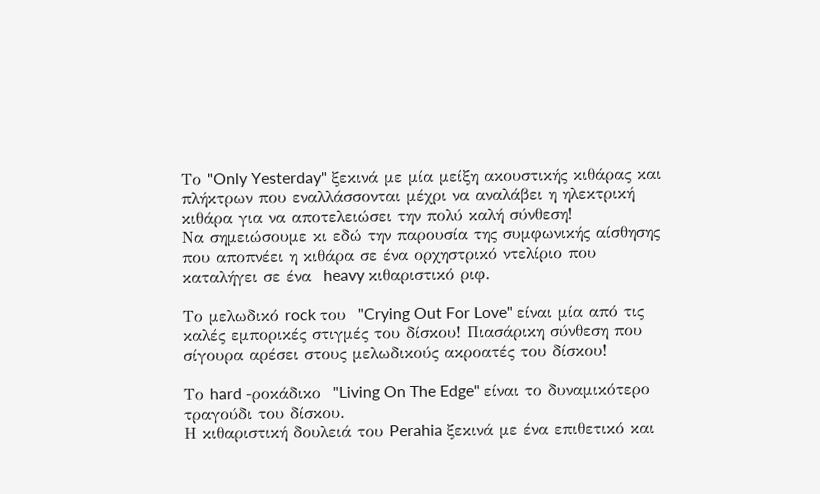Το "Only Yesterday" ξεκινά με μία μείξη ακουστικής κιθάρας και πλήκτρων που εναλλάσσονται μέχρι να αναλάβει η ηλεκτρική κιθάρα για να αποτελειώσει την πολύ καλή σύνθεση!
Να σημειώσουμε κι εδώ την παρουσία της συμφωνικής αίσθησης που αποπνέει η κιθάρα σε ένα ορχηστρικό ντελίριο που καταλήγει σε ένα  heavy κιθαριστικό ριφ.

Το μελωδικό rock του  "Crying Out For Love" είναι μία από τις καλές εμπορικές στιγμές του δίσκου! Πιασάρικη σύνθεση που σίγουρα αρέσει στους μελωδικούς ακροατές του δίσκου!

Το hard -ροκάδικο  "Living On The Edge" είναι το δυναμικότερο τραγούδι του δίσκου.
Η κιθαριστική δουλειά του Perahia ξεκινά με ένα επιθετικό και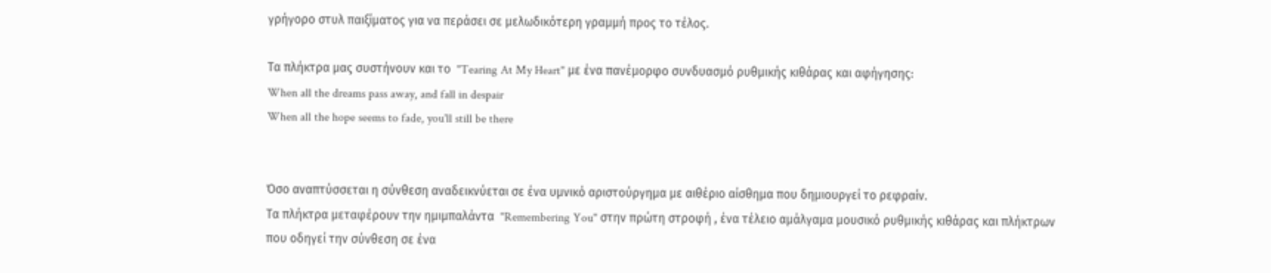γρήγορο στυλ παιξίματος για να περάσει σε μελωδικότερη γραμμή προς το τέλος.

Τα πλήκτρα μας συστήνουν και το  "Tearing At My Heart" με ένα πανέμορφο συνδυασμό ρυθμικής κιθάρας και αφήγησης:
When all the dreams pass away, and fall in despair
When all the hope seems to fade, you'll still be there


Όσο αναπτύσσεται η σύνθεση αναδεικνύεται σε ένα υμνικό αριστούργημα με αιθέριο αίσθημα που δημιουργεί το ρεφραίν.
Τα πλήκτρα μεταφέρουν την ημιμπαλάντα  "Remembering You" στην πρώτη στροφή , ένα τέλειο αμάλγαμα μουσικό ρυθμικής κιθάρας και πλήκτρων που οδηγεί την σύνθεση σε ένα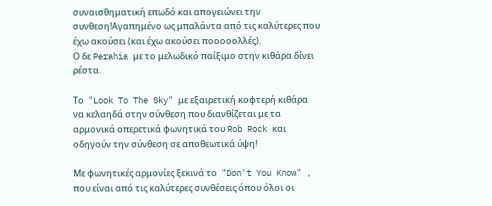συναισθηματική επωδό και απογειώνει την συνθεση!Αγαπημένο ως μπαλάντα από τις καλύτερες που έχω ακούσει (και έχω ακούσει ποοοοολλές).
Ο δε Perahia με το μελωδικό παίξιμο στην κιθάρα δίνει ρέστα.

Το  "Look To The Sky" με εξαιρετική κοφτερή κιθάρα να κελαηδά στην σύνθεση που διανθίζεται με τα αρμονικά οπερετικά φωνητικά του Rob Rock και οδηγούν την σύνθεση σε αποθεωτικά ύψη!

Με φωνητικές αρμονίες ξεκινά το  "Don't You Know" , που είναι από τις καλύτερες συνθέσεις όπου όλοι οι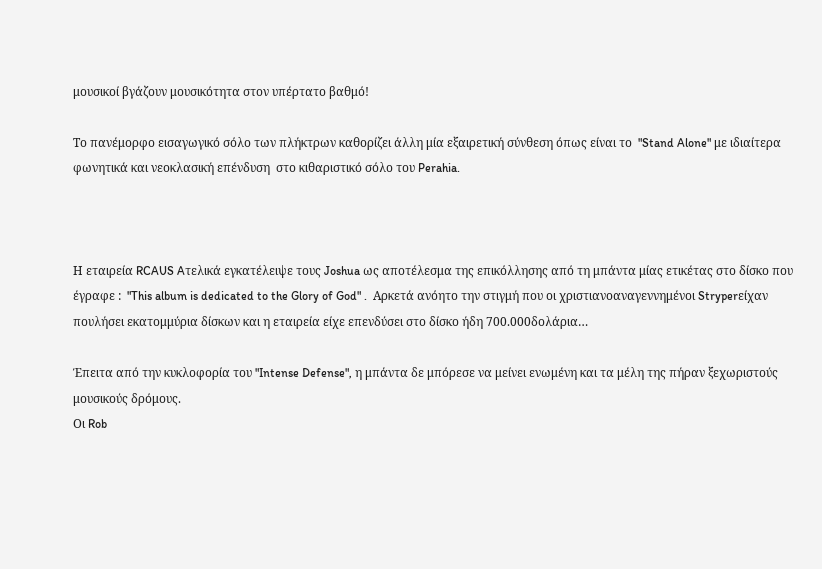μουσικοί βγάζουν μουσικότητα στον υπέρτατο βαθμό!

Το πανέμορφο εισαγωγικό σόλο των πλήκτρων καθορίζει άλλη μία εξαιρετική σύνθεση όπως είναι το  "Stand Alone" με ιδιαίτερα φωνητικά και νεοκλασική επένδυση  στο κιθαριστικό σόλο του Perahia.



Η εταιρεία RCAUS Aτελικά εγκατέλειψε τους Joshua ως αποτέλεσμα της επικόλλησης από τη μπάντα μίας ετικέτας στο δίσκο που έγραφε :  "This album is dedicated to the Glory of God" .  Αρκετά ανόητο την στιγμή που οι χριστιανοαναγεννημένοι Stryperείχαν πουλήσει εκατομμύρια δίσκων και η εταιρεία είχε επενδύσει στο δίσκο ήδη 700.000δολάρια…

Έπειτα από την κυκλοφορία του "Intense Defense", η μπάντα δε μπόρεσε να μείνει ενωμένη και τα μέλη της πήραν ξεχωριστούς μουσικούς δρόμους.
Οι Rob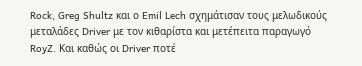Rock, Greg Shultz και ο Emil Lech σχημάτισαν τους μελωδικούς μεταλάδες Driver με τον κιθαρίστα και μετέπειτα παραγωγό  RoyZ. Και καθώς οι Driver ποτέ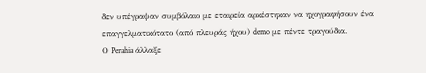δεν υπέγραψαν συμβόλαιο με εταιρεία αρκέστηκαν να ηχογραφήσουν ένα επαγγελματικότατο (από πλευράς ήχου) demo με πέντε τραγούδια.
Ο Perahia άλλαξε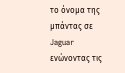το όνομα της μπάντας σε Jaguar ενώνοντας τις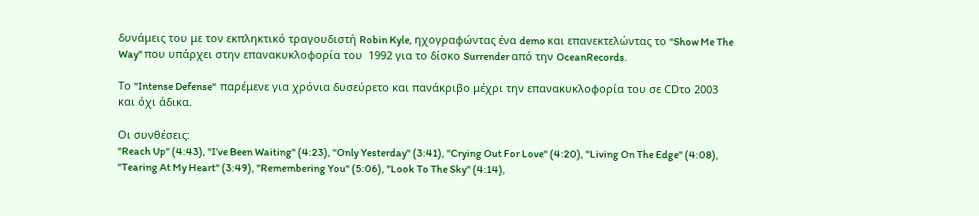δυνάμεις του με τον εκπληκτικό τραγουδιστή Robin Kyle, ηχογραφώντας ένα demo και επανεκτελώντας το "Show Me The Way" που υπάρχει στην επανακυκλοφορία του  1992 για το δίσκο Surrender από την OceanRecords.

Το "Intense Defense"  παρέμενε για χρόνια δυσεύρετο και πανάκριβο μέχρι την επανακυκλοφορία του σε CDτο 2003 και όχι άδικα.

Οι συνθέσεις:
"Reach Up" (4:43), "I’ve Been Waiting" (4:23), "Only Yesterday" (3:41), "Crying Out For Love" (4:20), "Living On The Edge" (4:08), "Tearing At My Heart" (3:49), "Remembering You" (5:06), "Look To The Sky" (4:14),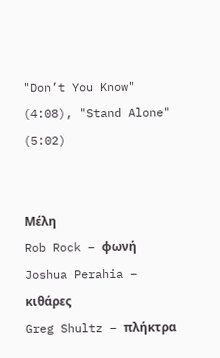"Don’t You Know" (4:08), "Stand Alone" (5:02)


Μέλη
Rob Rock – φωνή
Joshua Perahia – κιθάρες
Greg Shultz – πλήκτρα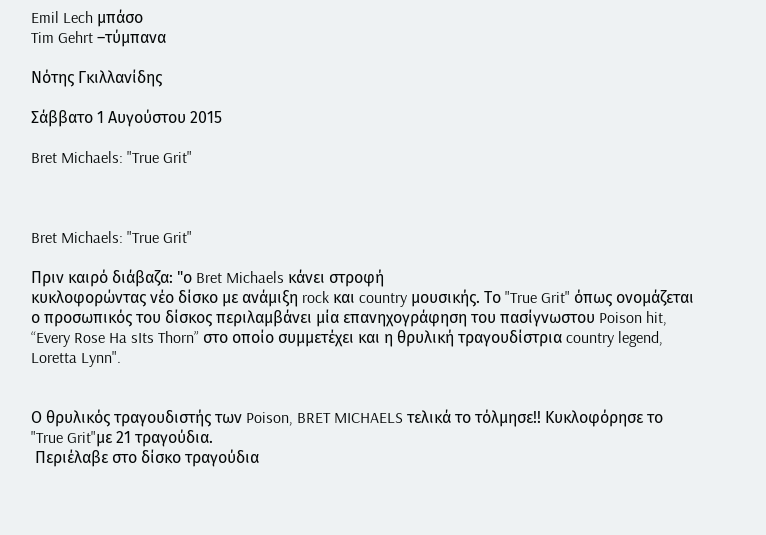Emil Lech μπάσο
Tim Gehrt –τύμπανα

Νότης Γκιλλανίδης

Σάββατο 1 Αυγούστου 2015

Bret Michaels: "True Grit"



Bret Michaels: "True Grit"

Πριν καιρό διάβαζα: "ο Bret Michaels κάνει στροφή
κυκλοφορώντας νέο δίσκο με ανάμιξη rock και country μουσικής. Το "True Grit" όπως ονομάζεται ο προσωπικός του δίσκος περιλαμβάνει μία επανηχογράφηση του πασίγνωστου Poison hit, “Every Rose Ha sIts Thorn” στο οποίο συμμετέχει και η θρυλική τραγουδίστρια country legend, Loretta Lynn".


Ο θρυλικός τραγουδιστής των Poison, BRET MICHAELS τελικά το τόλμησε!! Κυκλοφόρησε το  "True Grit"με 21 τραγούδια.
 Περιέλαβε στο δίσκο τραγούδια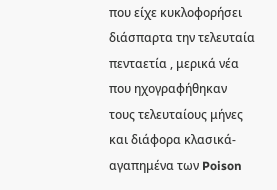που είχε κυκλοφορήσει διάσπαρτα την τελευταία πενταετία , μερικά νέα που ηχογραφήθηκαν τους τελευταίους μήνες και διάφορα κλασικά-αγαπημένα των Poison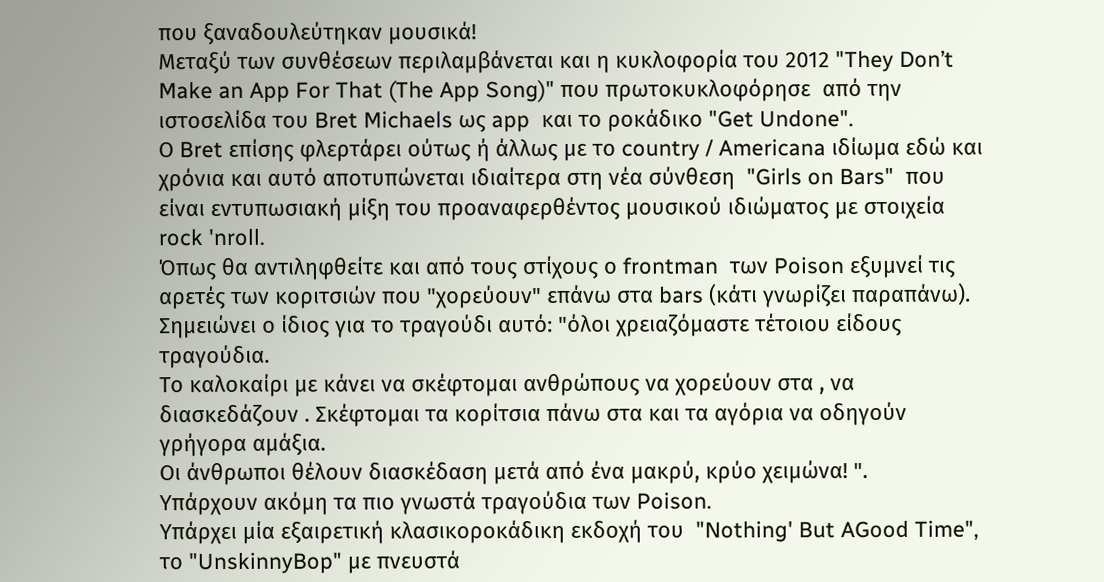που ξαναδουλεύτηκαν μουσικά!
Μεταξύ των συνθέσεων περιλαμβάνεται και η κυκλοφορία του 2012 "They Don’t Make an App For That (The App Song)" που πρωτοκυκλοφόρησε  από την ιστοσελίδα του Bret Michaels ως app  και το ροκάδικο "Get Undone".
Ο Bret επίσης φλερτάρει ούτως ή άλλως με το country / Americana ιδίωμα εδώ και χρόνια και αυτό αποτυπώνεται ιδιαίτερα στη νέα σύνθεση  "Girls on Bars"  που είναι εντυπωσιακή μίξη του προαναφερθέντος μουσικού ιδιώματος με στοιχεία rock 'nroll.
Όπως θα αντιληφθείτε και από τους στίχους ο frontman  των Poison εξυμνεί τις αρετές των κοριτσιών που "χορεύουν" επάνω στα bars (κάτι γνωρίζει παραπάνω).
Σημειώνει ο ίδιος για το τραγούδι αυτό: "όλοι χρειαζόμαστε τέτοιου είδους τραγούδια.
Το καλοκαίρι με κάνει να σκέφτομαι ανθρώπους να χορεύουν στα , να διασκεδάζουν . Σκέφτομαι τα κορίτσια πάνω στα και τα αγόρια να οδηγούν γρήγορα αμάξια.
Οι άνθρωποι θέλουν διασκέδαση μετά από ένα μακρύ, κρύο χειμώνα! ".
Υπάρχουν ακόμη τα πιο γνωστά τραγούδια των Poison.
Υπάρχει μία εξαιρετική κλασικοροκάδικη εκδοχή του  "Nothing' But AGood Time", το "UnskinnyBop" με πνευστά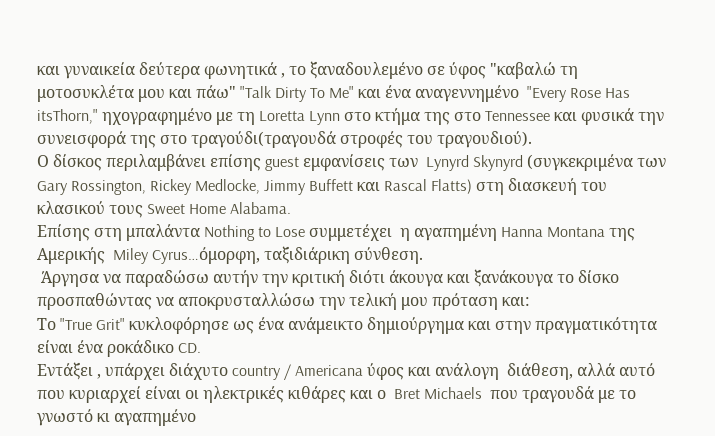και γυναικεία δεύτερα φωνητικά , το ξαναδουλεμένο σε ύφος "καβαλώ τη μοτοσυκλέτα μου και πάω" "Talk Dirty To Me" και ένα αναγεννημένο  "Every Rose Has itsThorn," ηχογραφημένο με τη Loretta Lynn στο κτήμα της στο Tennessee και φυσικά την συνεισφορά της στο τραγούδι(τραγουδά στροφές του τραγουδιού).
Ο δίσκος περιλαμβάνει επίσης guest εμφανίσεις των  Lynyrd Skynyrd (συγκεκριμένα των Gary Rossington, Rickey Medlocke, Jimmy Buffett και Rascal Flatts) στη διασκευή του κλασικού τους Sweet Home Alabama.
Επίσης στη μπαλάντα Nothing to Lose συμμετέχει  η αγαπημένη Hanna Montana της Αμερικής  Miley Cyrus…όμορφη, ταξιδιάρικη σύνθεση.
 Άργησα να παραδώσω αυτήν την κριτική διότι άκουγα και ξανάκουγα το δίσκο προσπαθώντας να αποκρυσταλλώσω την τελική μου πρόταση και:
Το "True Grit" κυκλοφόρησε ως ένα ανάμεικτο δημιούργημα και στην πραγματικότητα είναι ένα ροκάδικο CD.
Εντάξει , υπάρχει διάχυτο country / Americana ύφος και ανάλογη  διάθεση, αλλά αυτό που κυριαρχεί είναι οι ηλεκτρικές κιθάρες και ο  Bret Michaels  που τραγουδά με το γνωστό κι αγαπημένο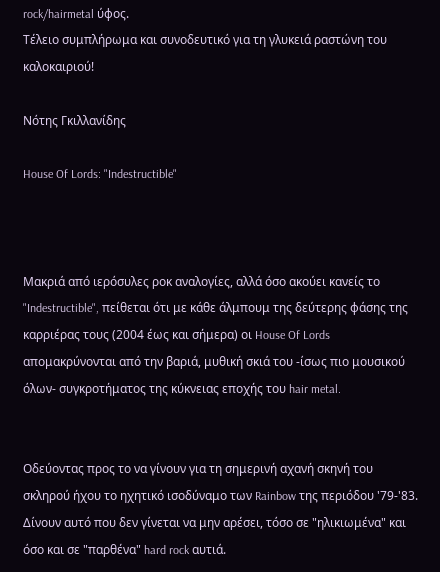rock/hairmetal ύφος.
Τέλειο συμπλήρωμα και συνοδευτικό για τη γλυκειά ραστώνη του καλοκαιριού!

Νότης Γκιλλανίδης

House Of Lords: "Indestructible"



Μακριά από ιερόσυλες ροκ αναλογίες, αλλά όσο ακούει κανείς το
"Indestructible", πείθεται ότι με κάθε άλμπουμ της δεύτερης φάσης της καρριέρας τους (2004 έως και σήμερα) οι House Of Lords απομακρύνονται από την βαριά, μυθική σκιά του -ίσως πιο μουσικού όλων- συγκροτήματος της κύκνειας εποχής του hair metal.


Οδεύοντας προς το να γίνουν για τη σημερινή αχανή σκηνή του σκληρού ήχου το ηχητικό ισοδύναμο των Rainbow της περιόδου '79-'83. Δίνουν αυτό που δεν γίνεται να μην αρέσει, τόσο σε "ηλικιωμένα" και όσο και σε "παρθένα" hard rock αυτιά.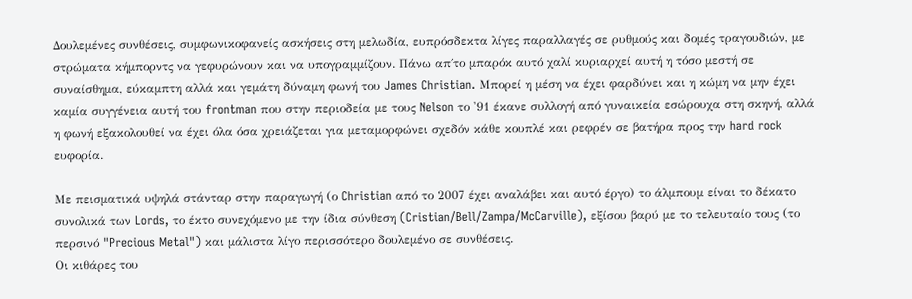Δουλεμένες συνθέσεις, συμφωνικοφανείς ασκήσεις στη μελωδία, ευπρόσδεκτα λίγες παραλλαγές σε ρυθμούς και δομές τραγουδιών, με στρώματα κήμπορντς να γεφυρώνουν και να υπογραμμίζουν. Πάνω απ΄το μπαρόκ αυτό χαλί κυριαρχεί αυτή η τόσο μεστή σε συναίσθημα, εύκαμπτη αλλά και γεμάτη δύναμη φωνή του James Christian. Μπορεί η μέση να έχει φαρδύνει και η κώμη να μην έχει καμία συγγένεια αυτή του frontman που στην περιοδεία με τους Nelson το '91 έκανε συλλογή από γυναικεία εσώρουχα στη σκηνή, αλλά η φωνή εξακολουθεί να έχει όλα όσα χρειάζεται για μεταμορφώνει σχεδόν κάθε κουπλέ και ρεφρέν σε βατήρα προς την hard rock ευφορία.

Με πεισματικά υψηλά στάνταρ στην παραγωγή (ο Christian από το 2007 έχει αναλάβει και αυτό έργο) το άλμπουμ είναι το δέκατο συνολικά των Lords, το έκτο συνεχόμενο με την ίδια σύνθεση (Cristian/Bell/Zampa/McCarville), εξίσου βαρύ με το τελευταίο τους (το περσινό "Precious Metal") και μάλιστα λίγο περισσότερο δουλεμένο σε συνθέσεις.
Οι κιθάρες του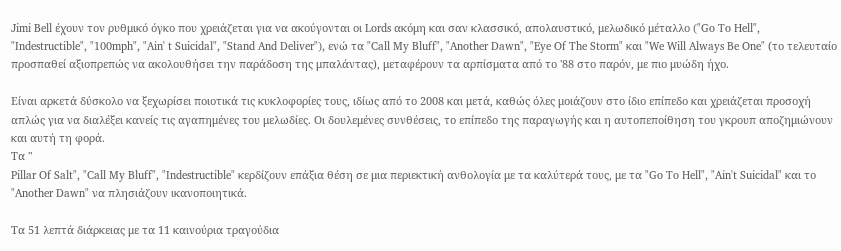Jimi Bell έχουν τον ρυθμικό όγκο που χρειάζεται για να ακούγονται οι Lords ακόμη και σαν κλασσικό, απολαυστικό, μελωδικό μέταλλο ("Go To Hell", "Indestructible", "100mph", "Ain' t Suicidal", "Stand And Deliver"), ενώ τα "Call My Bluff", "Another Dawn", "Eye Of The Storm" και "We Will Always Be One" (το τελευταίο προσπαθεί αξιοπρεπώς να ακολουθήσει την παράδοση της μπαλάντας), μεταφέρουν τα αρπίσματα από το '88 στο παρόν, με πιο μυώδη ήχο.

Είναι αρκετά δύσκολο να ξεχωρίσει ποιοτικά τις κυκλοφορίες τους, ιδίως από το 2008 και μετά, καθώς όλες μοιάζουν στο ίδιο επίπεδο και χρειάζεται προσοχή απλώς για να διαλέξει κανείς τις αγαπημένες του μελωδίες. Οι δουλεμένες συνθέσεις, το επίπεδο της παραγωγής και η αυτοπεποίθηση του γκρουπ αποζημιώνουν και αυτή τη φορά.
Τα "
Pillar Of Salt", "Call My Bluff", "Indestructible" κερδίζουν επάξια θέση σε μια περιεκτική ανθολογία με τα καλύτερά τους, με τα "Go To Hell", "Ain't Suicidal" και το "Another Dawn" να πλησιάζουν ικανοποιητικά.

Tα 51 λεπτά διάρκειας με τα 11 καινούρια τραγούδια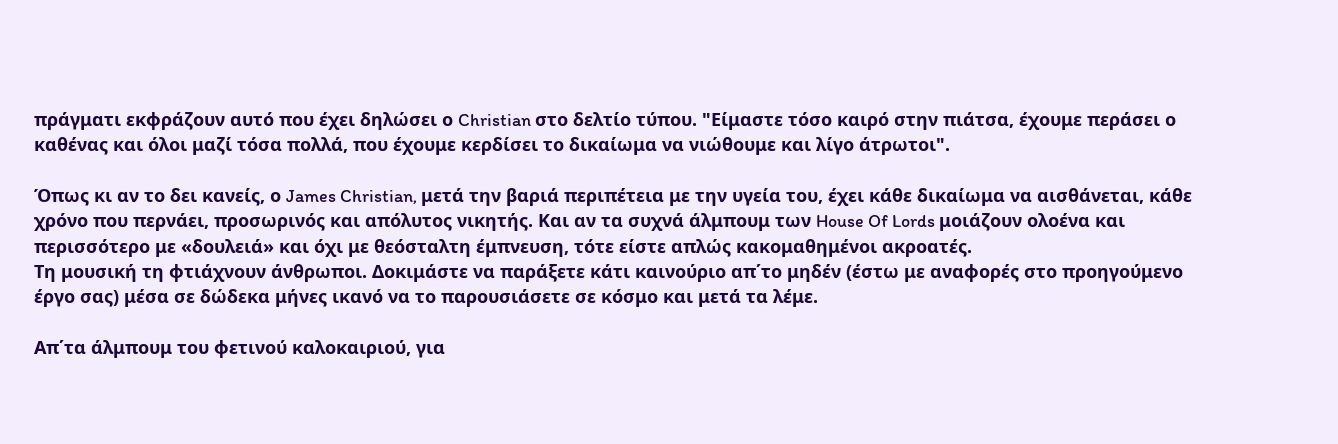πράγματι εκφράζουν αυτό που έχει δηλώσει ο Christian στο δελτίο τύπου. "Είμαστε τόσο καιρό στην πιάτσα, έχουμε περάσει ο καθένας και όλοι μαζί τόσα πολλά, που έχουμε κερδίσει το δικαίωμα να νιώθουμε και λίγο άτρωτοι".

Όπως κι αν το δει κανείς, ο James Christian, μετά την βαριά περιπέτεια με την υγεία του, έχει κάθε δικαίωμα να αισθάνεται, κάθε χρόνο που περνάει, προσωρινός και απόλυτος νικητής. Και αν τα συχνά άλμπουμ των House Of Lords μοιάζουν ολοένα και περισσότερο με «δουλειά» και όχι με θεόσταλτη έμπνευση, τότε είστε απλώς κακομαθημένοι ακροατές.
Τη μουσική τη φτιάχνουν άνθρωποι. Δοκιμάστε να παράξετε κάτι καινούριο απ΄το μηδέν (έστω με αναφορές στο προηγούμενο έργο σας) μέσα σε δώδεκα μήνες ικανό να το παρουσιάσετε σε κόσμο και μετά τα λέμε.

Απ΄τα άλμπουμ του φετινού καλοκαιριού, για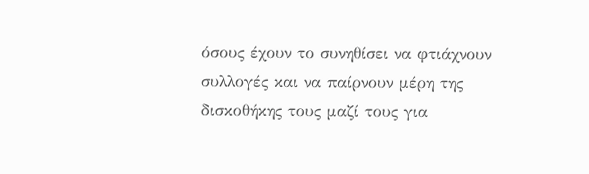όσους έχουν το συνηθίσει να φτιάχνουν συλλογές και να παίρνουν μέρη της δισκοθήκης τους μαζί τους για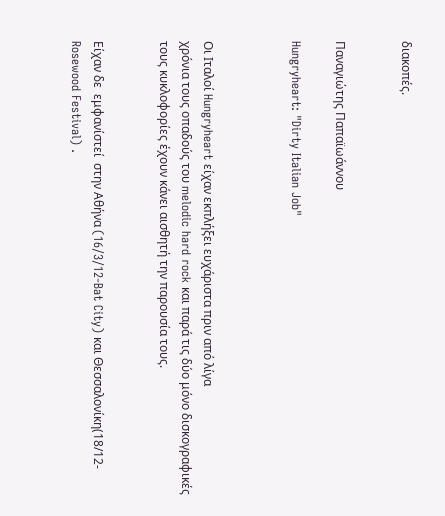διακοπές.


Παναγιώτης Παπαϊωάννου

Hungryheart: "Dirty Italian Job"



Οι Ιταλοί Hungryheart είχαν εκπλήξει ευχάριστα πριν από λίγα
χρόνια τους οπαδούς του melodic hard rock και παρά τις δύο μόνο δισκογραφικές τους κυκλοφορίες έχουν κάνει αισθητή την παρουσία τους.


Είχαν δε  εμφανίστεί  στην Αθήνα (16/3/12-Bat City) και Θεσσαλονίκη(18/12-Rosewood Festival) .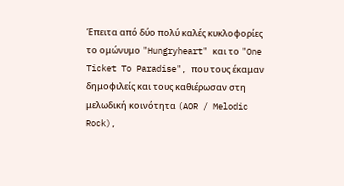Έπειτα από δύο πολύ καλές κυκλοφορίες  το ομώνυμο "Hungryheart" και το "One Ticket To Paradise", που τους έκαμαν δημοφιλείς και τους καθιέρωσαν στη μελωδική κοινότητα (AOR / Melodic Rock),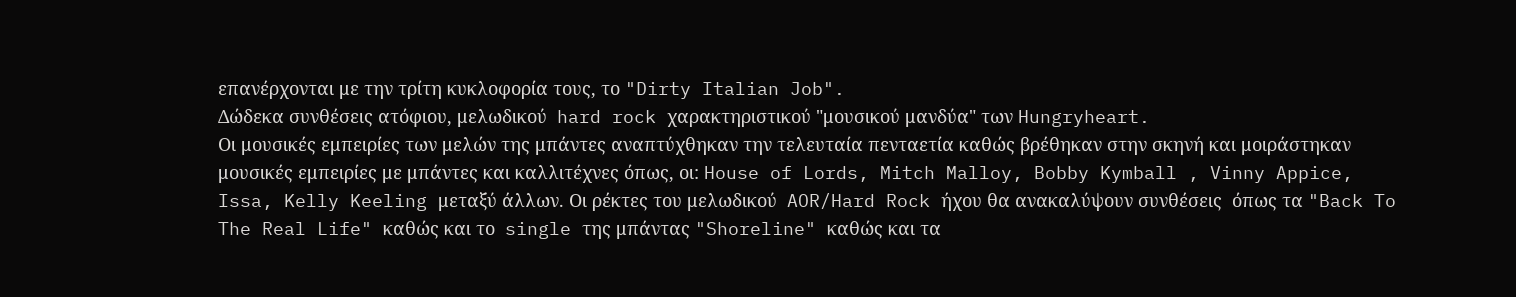επανέρχονται με την τρίτη κυκλοφορία τους, το "Dirty Italian Job".
Δώδεκα συνθέσεις ατόφιου, μελωδικού  hard rock χαρακτηριστικού "μουσικού μανδύα" των Hungryheart.
Οι μουσικές εμπειρίες των μελών της μπάντες αναπτύχθηκαν την τελευταία πενταετία καθώς βρέθηκαν στην σκηνή και μοιράστηκαν μουσικές εμπειρίες με μπάντες και καλλιτέχνες όπως, οι: House of Lords, Mitch Malloy, Bobby Kymball , Vinny Appice, Issa, Kelly Keeling μεταξύ άλλων. Οι ρέκτες του μελωδικού  AOR/Hard Rock ήχου θα ανακαλύψουν συνθέσεις  όπως τα "Back To The Real Life" καθώς και το  single της μπάντας "Shoreline" καθώς και τα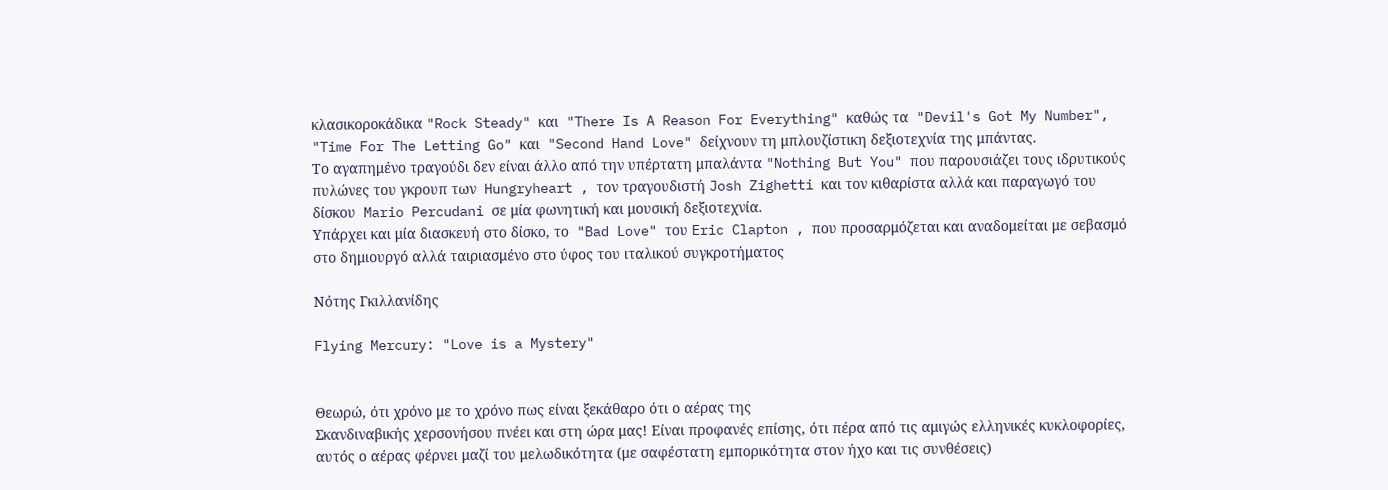κλασικοροκάδικα "Rock Steady" και  "There Is A Reason For Everything" καθώς τα  "Devil's Got My Number", "Time For The Letting Go" και  "Second Hand Love" δείχνουν τη μπλουζίστικη δεξιοτεχνία της μπάντας.
Το αγαπημένο τραγούδι δεν είναι άλλο από την υπέρτατη μπαλάντα "Nothing But You" που παρουσιάζει τους ιδρυτικούς πυλώνες του γκρουπ των  Hungryheart , τον τραγουδιστή Josh Zighetti και τον κιθαρίστα αλλά και παραγωγό του δίσκου  Mario Percudani σε μία φωνητική και μουσική δεξιοτεχνία.
Υπάρχει και μία διασκευή στο δίσκο, το  "Bad Love" του Eric Clapton , που προσαρμόζεται και αναδομείται με σεβασμό στο δημιουργό αλλά ταιριασμένο στο ύφος του ιταλικού συγκροτήματος

Νότης Γκιλλανίδης

Flying Mercury: "Love is a Mystery"


Θεωρώ, ότι χρόνο με το χρόνο πως είναι ξεκάθαρο ότι ο αέρας της
Σκανδιναβικής χερσονήσου πνέει και στη ώρα μας! Είναι προφανές επίσης, ότι πέρα από τις αμιγώς ελληνικές κυκλοφορίες, αυτός ο αέρας φέρνει μαζί του μελωδικότητα (με σαφέστατη εμπορικότητα στον ήχο και τις συνθέσεις)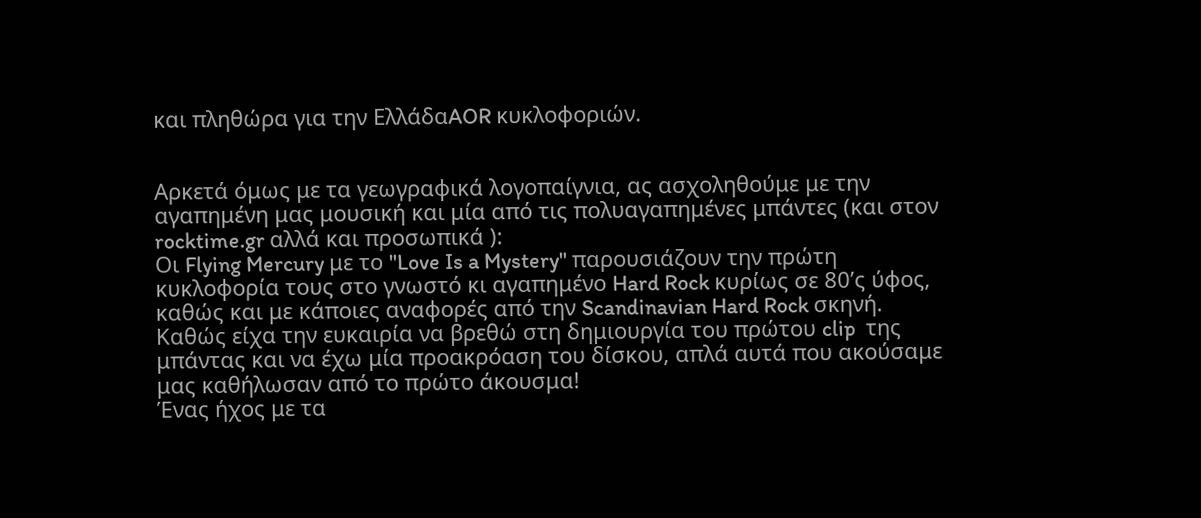και πληθώρα για την ΕλλάδαAOR κυκλοφοριών.


Αρκετά όμως με τα γεωγραφικά λογοπαίγνια, ας ασχοληθούμε με την αγαπημένη μας μουσική και μία από τις πολυαγαπημένες μπάντες (και στον rocktime.gr αλλά και προσωπικά ):
Οι Flying Mercury με το "Love Is a Mystery" παρουσιάζουν την πρώτη κυκλοφορία τους στο γνωστό κι αγαπημένο Hard Rock κυρίως σε 80’ς ύφος, καθώς και με κάποιες αναφορές από την Scandinavian Hard Rock σκηνή.
Καθώς είχα την ευκαιρία να βρεθώ στη δημιουργία του πρώτου clip  της μπάντας και να έχω μία προακρόαση του δίσκου, απλά αυτά που ακούσαμε μας καθήλωσαν από το πρώτο άκουσμα!
Ένας ήχος με τα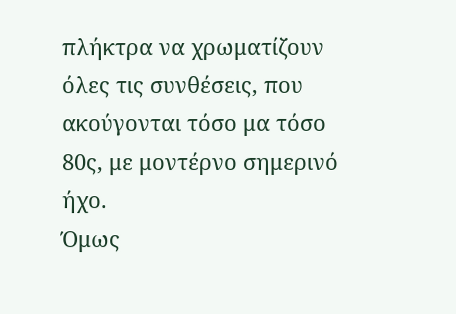πλήκτρα να χρωματίζουν όλες τις συνθέσεις, που ακούγονται τόσο μα τόσο 80ς, με μοντέρνο σημερινό ήχο.
Όμως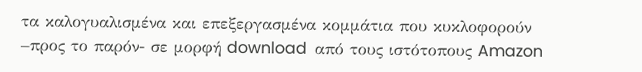τα καλογυαλισμένα και επεξεργασμένα κομμάτια που κυκλοφορούν –προς το παρόν- σε μορφή download  από τους ιστότοπους Amazon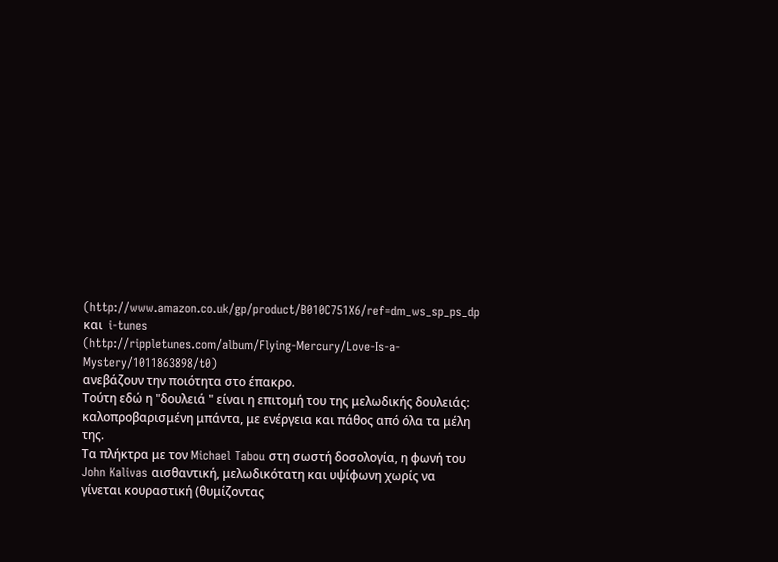(http://www.amazon.co.uk/gp/product/B010C751X6/ref=dm_ws_sp_ps_dp
και  i-tunes
(http://rippletunes.com/album/Flying-Mercury/Love-Is-a-Mystery/1011863898/t0)
ανεβάζουν την ποιότητα στο έπακρο.
Τούτη εδώ η "δουλειά " είναι η επιτομή του της μελωδικής δουλειάς: καλοπροβαρισμένη μπάντα, με ενέργεια και πάθος από όλα τα μέλη της.
Τα πλήκτρα με τον Michael Tabou στη σωστή δοσολογία, η φωνή του John Kalivas αισθαντική, μελωδικότατη και υψίφωνη χωρίς να γίνεται κουραστική (θυμίζοντας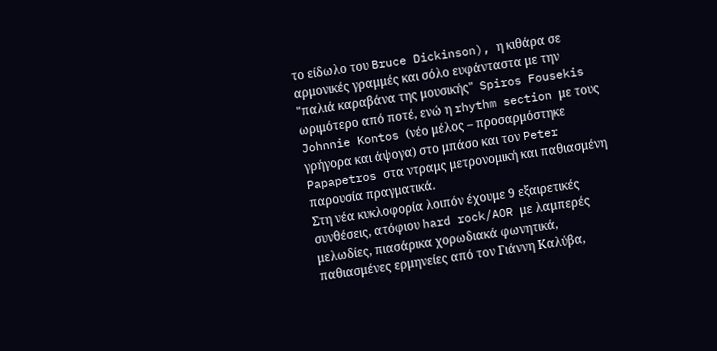το είδωλο του Bruce Dickinson), η κιθάρα σε αρμονικές γραμμές και σόλο ευφάνταστα με την "παλιά καραβάνα της μουσικής"  Spiros Fousekis ωριμότερο από ποτέ, ενώ η rhythm section με τους Johnnie Kontos (νέο μέλος – προσαρμόστηκε γρήγορα και άψογα) στο μπάσο και τον Peter Papapetros στα ντραμς μετρονομική και παθιασμένη παρουσία πραγματικά.
Στη νέα κυκλοφορία λοιπόν έχουμε 9 εξαιρετικές συνθέσεις, ατόφιου hard rock/AOR με λαμπερές μελωδίες, πιασάρικα χορωδιακά φωνητικά, παθιασμένες ερμηνείες από τον Γιάννη Καλύβα,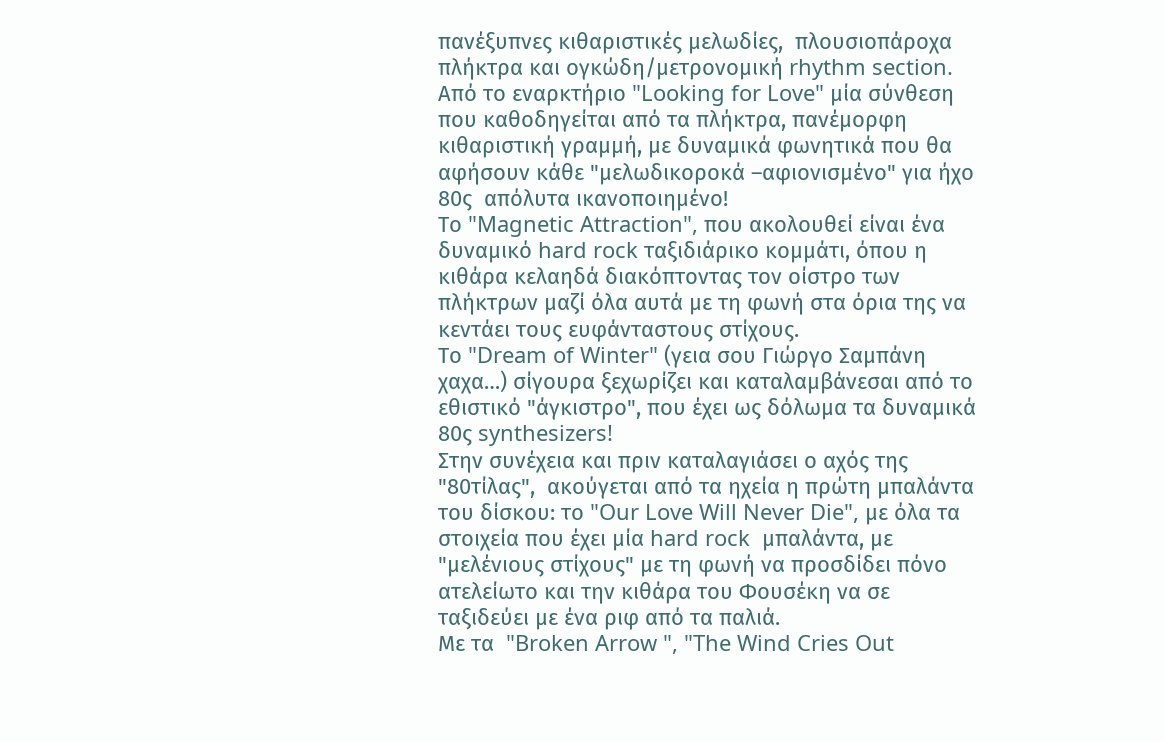πανέξυπνες κιθαριστικές μελωδίες,  πλουσιοπάροχα πλήκτρα και ογκώδη/μετρονομική rhythm section.
Από το εναρκτήριο "Looking for Love" μία σύνθεση που καθοδηγείται από τα πλήκτρα, πανέμορφη κιθαριστική γραμμή, με δυναμικά φωνητικά που θα αφήσουν κάθε "μελωδικοροκά –αφιονισμένο" για ήχο 80ς  απόλυτα ικανοποιημένο!
Το "Magnetic Attraction", που ακολουθεί είναι ένα δυναμικό hard rock ταξιδιάρικο κομμάτι, όπου η κιθάρα κελαηδά διακόπτοντας τον οίστρο των πλήκτρων μαζί όλα αυτά με τη φωνή στα όρια της να κεντάει τους ευφάνταστους στίχους.
Το "Dream of Winter" (γεια σου Γιώργο Σαμπάνη χαχα…) σίγουρα ξεχωρίζει και καταλαμβάνεσαι από το εθιστικό "άγκιστρο", που έχει ως δόλωμα τα δυναμικά 80ς synthesizers!
Στην συνέχεια και πριν καταλαγιάσει ο αχός της "80τίλας",  ακούγεται από τα ηχεία η πρώτη μπαλάντα του δίσκου: το "Our Love Will Never Die", με όλα τα στοιχεία που έχει μία hard rock  μπαλάντα, με "μελένιους στίχους" με τη φωνή να προσδίδει πόνο ατελείωτο και την κιθάρα του Φουσέκη να σε ταξιδεύει με ένα ριφ από τα παλιά.
Με τα  "Broken Arrow ", "The Wind Cries Out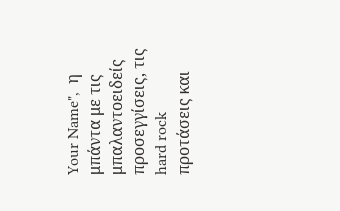Your Name",  η μπάντα με τις μπαλαντοειδείς προσεγγίσεις, τις hard rock προτάσεις και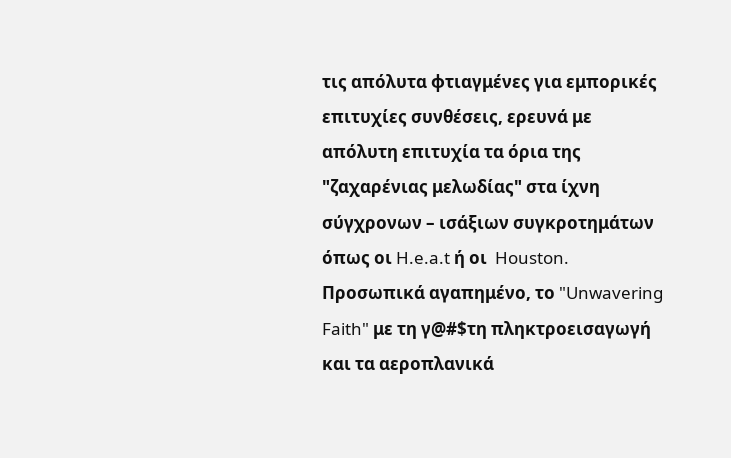τις απόλυτα φτιαγμένες για εμπορικές επιτυχίες συνθέσεις, ερευνά με απόλυτη επιτυχία τα όρια της "ζαχαρένιας μελωδίας" στα ίχνη σύγχρονων – ισάξιων συγκροτημάτων όπως οι H.e.a.t ή οι  Houston.
Προσωπικά αγαπημένο, το "Unwavering Faith" με τη γ@#$τη πληκτροεισαγωγή και τα αεροπλανικά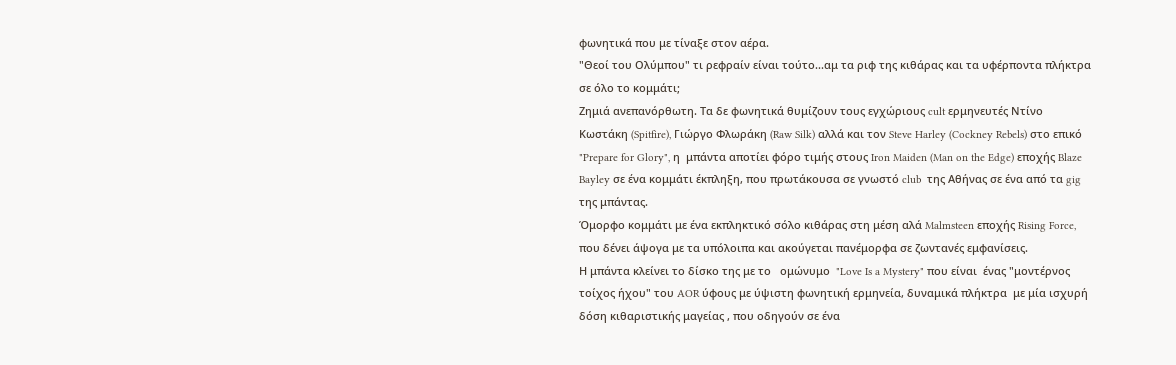φωνητικά που με τίναξε στον αέρα.
"Θεοί του Ολύμπου" τι ρεφραίν είναι τούτο...αμ τα ριφ της κιθάρας και τα υφέρποντα πλήκτρα σε όλο το κομμάτι;
Ζημιά ανεπανόρθωτη. Τα δε φωνητικά θυμίζουν τους εγχώριους cult ερμηνευτές Ντίνο Κωστάκη (Spitfire), Γιώργο Φλωράκη (Raw Silk) αλλά και τον Steve Harley (Cockney Rebels) στο επικό "Prepare for Glory", η  μπάντα αποτίει φόρο τιμής στους Iron Maiden (Man on the Edge) εποχής Blaze Bayley σε ένα κομμάτι έκπληξη, που πρωτάκουσα σε γνωστό club  της Αθήνας σε ένα από τα gig της μπάντας.
Όμορφο κομμάτι με ένα εκπληκτικό σόλο κιθάρας στη μέση αλά Malmsteen εποχής Rising Force, που δένει άψογα με τα υπόλοιπα και ακούγεται πανέμορφα σε ζωντανές εμφανίσεις.
Η μπάντα κλείνει το δίσκο της με το   ομώνυμο  "Love Is a Mystery" που είναι  ένας "μοντέρνος τοίχος ήχου" του AOR ύφους με ύψιστη φωνητική ερμηνεία, δυναμικά πλήκτρα  με μία ισχυρή δόση κιθαριστικής μαγείας , που οδηγούν σε ένα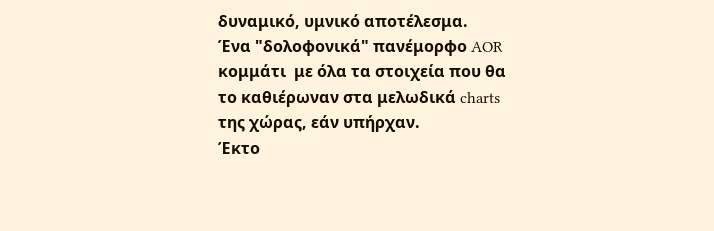δυναμικό, υμνικό αποτέλεσμα.
Ένα "δολοφονικά" πανέμορφο AOR κομμάτι  με όλα τα στοιχεία που θα το καθιέρωναν στα μελωδικά charts  της χώρας, εάν υπήρχαν.
Έκτο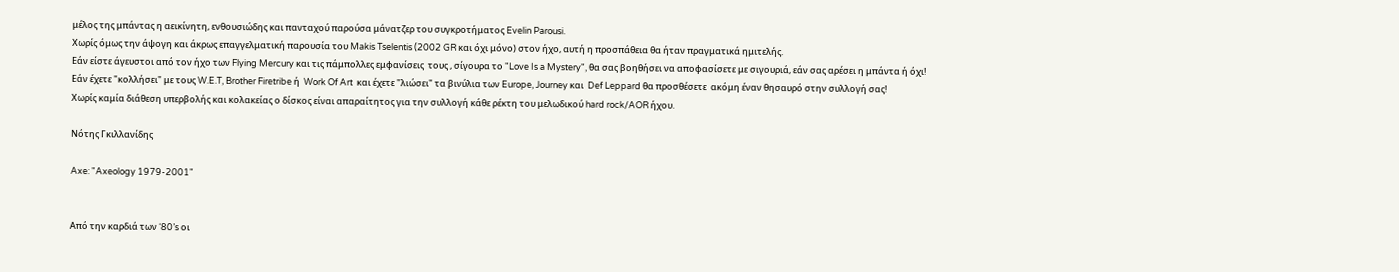μέλος της μπάντας η αεικίνητη, ενθουσιώδης και πανταχού παρούσα μάνατζερ του συγκροτήματος Evelin Parousi.
Χωρίς όμως την άψογη και άκρως επαγγελματική παρουσία του Makis Tselentis (2002 GR και όχι μόνο) στον ήχο, αυτή η προσπάθεια θα ήταν πραγματικά ημιτελής.
Εάν είστε άγευστοι από τον ήχο των Flying Mercury και τις πάμπολλες εμφανίσεις  τους , σίγουρα το "Love Is a Mystery", θα σας βοηθήσει να αποφασίσετε με σιγουριά, εάν σας αρέσει η μπάντα ή όχι!
Εάν έχετε "κολλήσει" με τους W.E.T, Brother Firetribe ή  Work Of Art  και έχετε "λιώσει" τα βινύλια των Europe, Journey και  Def Leppard θα προσθέσετε  ακόμη έναν θησαυρό στην συλλογή σας!
Χωρίς καμία διάθεση υπερβολής και κολακείας ο δίσκος είναι απαραίτητος για την συλλογή κάθε ρέκτη του μελωδικού hard rock/AOR ήχου.

Νότης Γκιλλανίδης

Axe: "Axeology 1979-2001"


Από την καρδιά των ‘80’s οι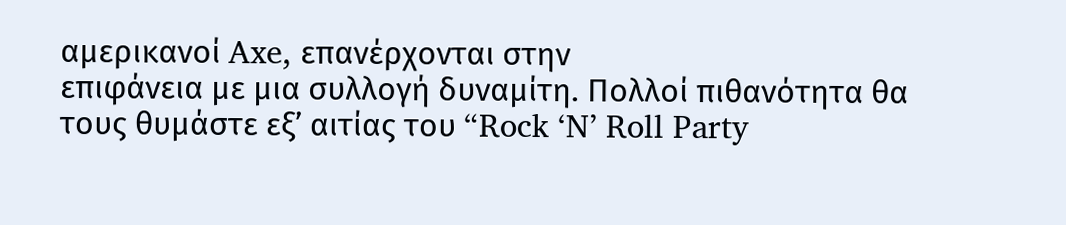αμερικανοί Axe, επανέρχονται στην
επιφάνεια με μια συλλογή δυναμίτη. Πολλοί πιθανότητα θα τους θυμάστε εξ’ αιτίας του “Rock ‘N’ Roll Party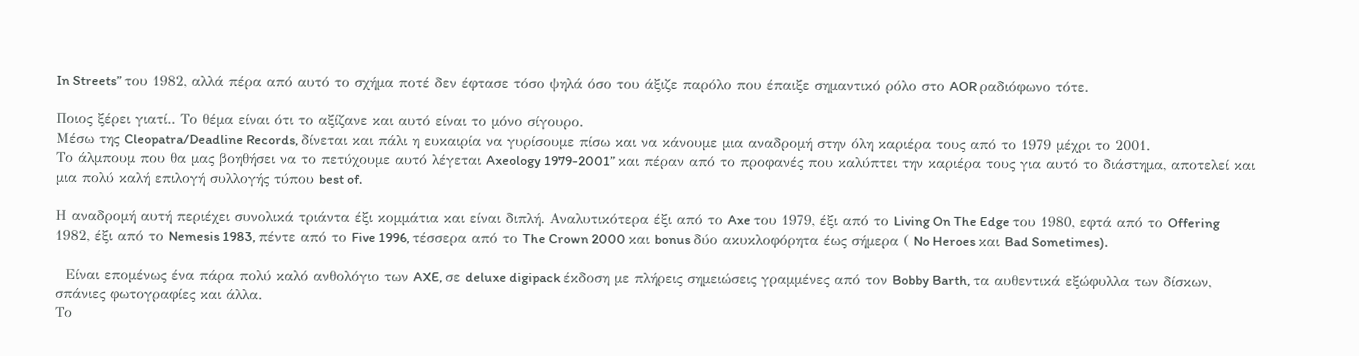In Streets” του 1982, αλλά πέρα από αυτό το σχήμα ποτέ δεν έφτασε τόσο ψηλά όσο του άξιζε παρόλο που έπαιξε σημαντικό ρόλο στο AOR ραδιόφωνο τότε.

Ποιος ξέρει γιατί.. Το θέμα είναι ότι το αξίζανε και αυτό είναι το μόνο σίγουρο.
Μέσω της Cleopatra/Deadline Records, δίνεται και πάλι η ευκαιρία να γυρίσουμε πίσω και να κάνουμε μια αναδρομή στην όλη καριέρα τους από το 1979 μέχρι το 2001.
Το άλμπουμ που θα μας βοηθήσει να το πετύχουμε αυτό λέγεται Axeology 1979-2001” και πέραν από το προφανές που καλύπτει την καριέρα τους για αυτό το διάστημα, αποτελεί και μια πολύ καλή επιλογή συλλογής τύπου best of.

Η αναδρομή αυτή περιέχει συνολικά τριάντα έξι κομμάτια και είναι διπλή. Αναλυτικότερα έξι από το Axe του 1979, έξι από το Living On The Edge του 1980, εφτά από το Offering 1982, έξι από το Nemesis 1983, πέντε από το Five 1996, τέσσερα από το The Crown 2000 και bonus δύο ακυκλοφόρητα έως σήμερα ( No Heroes και Bad Sometimes).

  Είναι επομένως ένα πάρα πολύ καλό ανθολόγιο των AXE, σε deluxe digipack έκδοση με πλήρεις σημειώσεις γραμμένες από τον Bobby Barth, τα αυθεντικά εξώφυλλα των δίσκων, σπάνιες φωτογραφίες και άλλα.
Το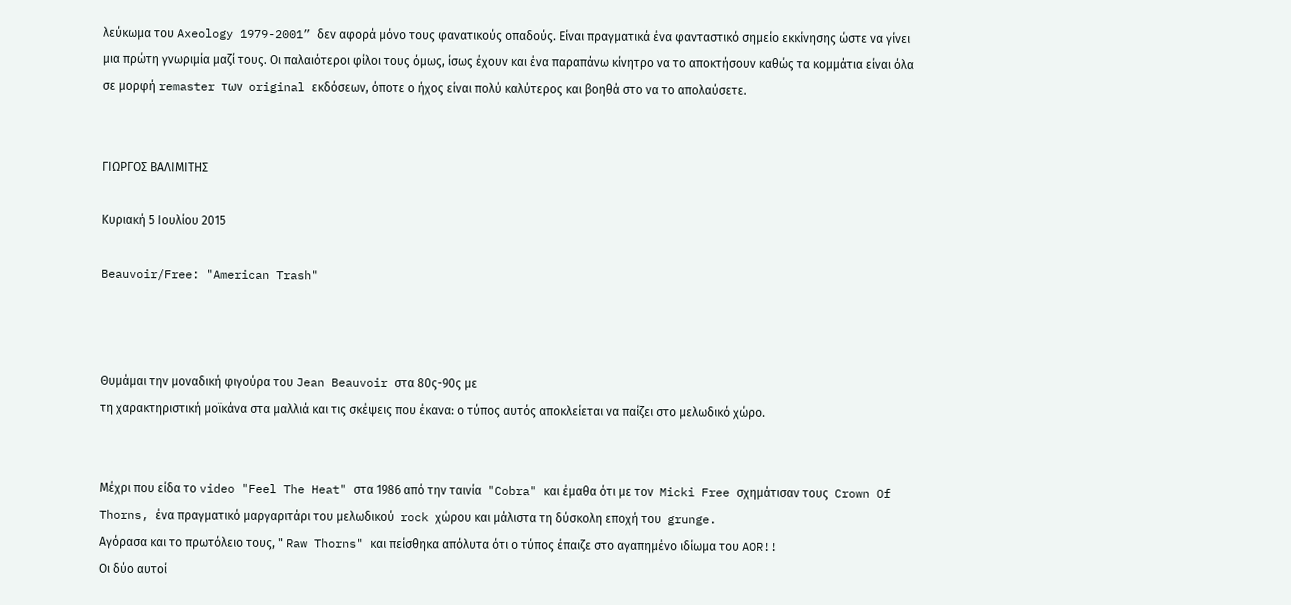λεύκωμα του Axeology 1979-2001” δεν αφορά μόνο τους φανατικούς οπαδούς. Είναι πραγματικά ένα φανταστικό σημείο εκκίνησης ώστε να γίνει μια πρώτη γνωριμία μαζί τους. Οι παλαιότεροι φίλοι τους όμως, ίσως έχουν και ένα παραπάνω κίνητρο να το αποκτήσουν καθώς τα κομμάτια είναι όλα σε μορφή remaster των  original εκδόσεων, όποτε ο ήχος είναι πολύ καλύτερος και βοηθά στο να το απολαύσετε.


ΓΙΩΡΓΟΣ ΒΑΛΙΜΙΤΗΣ

Κυριακή 5 Ιουλίου 2015

Beauvoir/Free: "American Trash"



Θυμάμαι την μοναδική φιγούρα του Jean Beauvoir στα 80ς-90ς με
τη χαρακτηριστική μοϊκάνα στα μαλλιά και τις σκέψεις που έκανα: ο τύπος αυτός αποκλείεται να παίζει στο μελωδικό χώρο.


Μέχρι που είδα το video "Feel The Heat" στα 1986 από την ταινία  "Cobra" και έμαθα ότι με τον  Micki Free σχημάτισαν τους  Crown Of Thorns, ένα πραγματικό μαργαριτάρι του μελωδικού  rock χώρου και μάλιστα τη δύσκολη εποχή του  grunge.
Αγόρασα και το πρωτόλειο τους, " Raw Thorns" και πείσθηκα απόλυτα ότι ο τύπος έπαιζε στο αγαπημένο ιδίωμα του AOR!!
Οι δύο αυτοί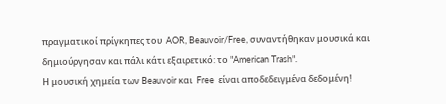πραγματικοί πρίγκηπες του  AOR, Beauvoir/Free, συναντήθηκαν μουσικά και δημιούργησαν και πάλι κάτι εξαιρετικό: το "American Trash".
Η μουσική χημεία των Beauvoir και  Free  είναι αποδεδειγμένα δεδομένη!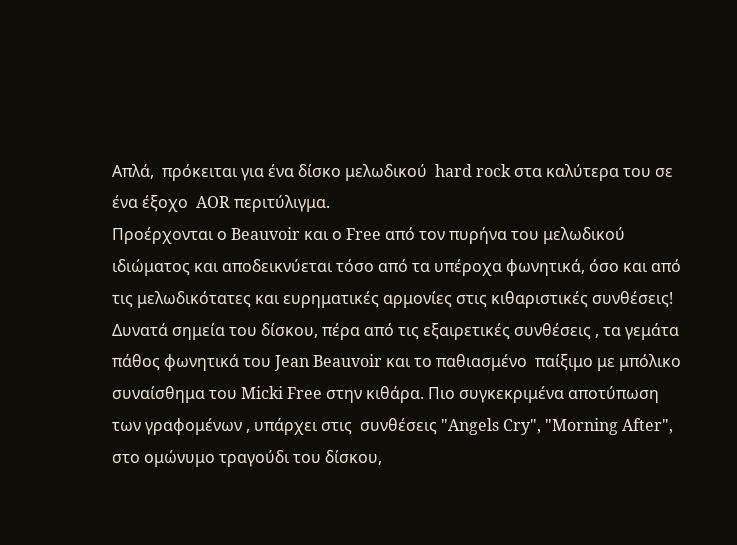Απλά,  πρόκειται για ένα δίσκο μελωδικού  hard rock στα καλύτερα του σε ένα έξοχο  AOR περιτύλιγμα.
Προέρχονται ο Beauvoir και ο Free από τον πυρήνα του μελωδικού ιδιώματος και αποδεικνύεται τόσο από τα υπέροχα φωνητικά, όσο και από τις μελωδικότατες και ευρηματικές αρμονίες στις κιθαριστικές συνθέσεις!
Δυνατά σημεία του δίσκου, πέρα από τις εξαιρετικές συνθέσεις , τα γεμάτα πάθος φωνητικά του Jean Beauvoir και το παθιασμένο  παίξιμο με μπόλικο συναίσθημα του Micki Free στην κιθάρα. Πιο συγκεκριμένα αποτύπωση των γραφομένων , υπάρχει στις  συνθέσεις "Angels Cry", "Morning After", στο ομώνυμο τραγούδι του δίσκου,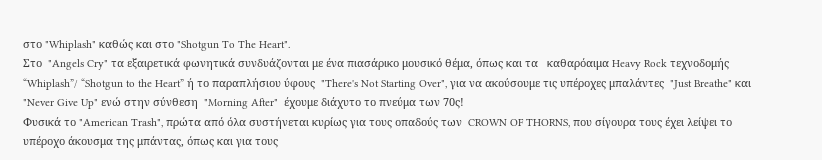στο "Whiplash" καθώς και στο "Shotgun To The Heart".
Στο  "Angels Cry" τα εξαιρετικά φωνητικά συνδυάζονται με ένα πιασάρικο μουσικό θέμα, όπως και τα   καθαρόαιμα Heavy Rock τεχνοδομής  “Whiplash”/ “Shotgun to the Heart” ή το παραπλήσιου ύφους  "There's Not Starting Over", για να ακούσουμε τις υπέροχες μπαλάντες  "Just Breathe" και "Never Give Up" ενώ στην σύνθεση  "Morning After"  έχουμε διάχυτο το πνεύμα των 70ς!
Φυσικά το "American Trash", πρώτα από όλα συστήνεται κυρίως για τους οπαδούς των  CROWN OF THORNS, που σίγουρα τους έχει λείψει το υπέροχο άκουσμα της μπάντας, όπως και για τους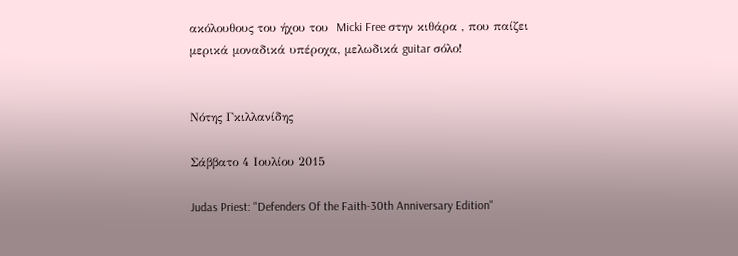ακόλουθους του ήχου του  Micki Free στην κιθάρα , που παίζει μερικά μοναδικά υπέροχα, μελωδικά guitar σόλο!


Νότης Γκιλλανίδης

Σάββατο 4 Ιουλίου 2015

Judas Priest: "Defenders Of the Faith-30th Anniversary Edition"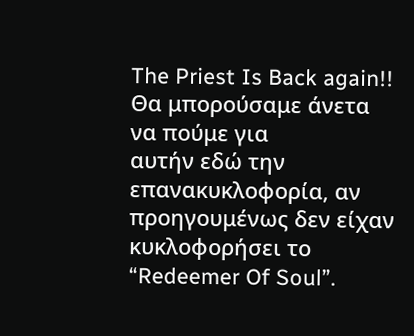The Priest Is Back again!! Θα μπορούσαμε άνετα να πούμε για
αυτήν εδώ την επανακυκλοφορία, αν προηγουμένως δεν είχαν κυκλοφορήσει το “Redeemer Of Soul”.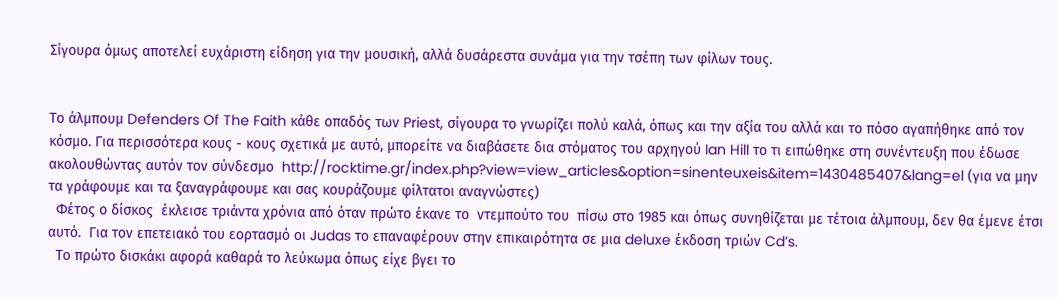Σίγουρα όμως αποτελεί ευχάριστη είδηση για την μουσική, αλλά δυσάρεστα συνάμα για την τσέπη των φίλων τους.


Το άλμπουμ Defenders Of The Faith κάθε οπαδός των Priest, σίγουρα το γνωρίζει πολύ καλά, όπως και την αξία του αλλά και το πόσο αγαπήθηκε από τον κόσμο. Για περισσότερα κους - κους σχετικά με αυτό, μπορείτε να διαβάσετε δια στόματος του αρχηγού Ian Hill το τι ειπώθηκε στη συνέντευξη που έδωσε  ακολουθώντας αυτόν τον σύνδεσμο  http://rocktime.gr/index.php?view=view_articles&option=sinenteuxeis&item=1430485407&lang=el (για να μην τα γράφουμε και τα ξαναγράφουμε και σας κουράζουμε φίλτατοι αναγνώστες)
  Φέτος ο δίσκος  έκλεισε τριάντα χρόνια από όταν πρώτο έκανε το  ντεμπούτο του  πίσω στο 1985 και όπως συνηθίζεται με τέτοια άλμπουμ, δεν θα έμενε έτσι αυτό.  Για τον επετειακό του εορτασμό οι Judas το επαναφέρουν στην επικαιρότητα σε μια deluxe έκδοση τριών Cd’s.
  Το πρώτο δισκάκι αφορά καθαρά το λεύκωμα όπως είχε βγει το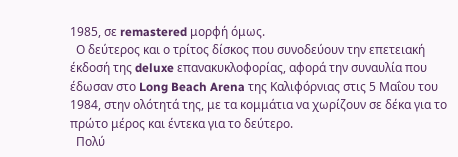1985, σε remastered μορφή όμως.
  Ο δεύτερος και ο τρίτος δίσκος που συνοδεύουν την επετειακή έκδοσή της deluxe επανακυκλοφορίας, αφορά την συναυλία που έδωσαν στο Long Beach Arena της Καλιφόρνιας στις 5 Μαΐου του 1984, στην ολότητά της, με τα κομμάτια να χωρίζουν σε δέκα για το πρώτο μέρος και έντεκα για το δεύτερο.
  Πολύ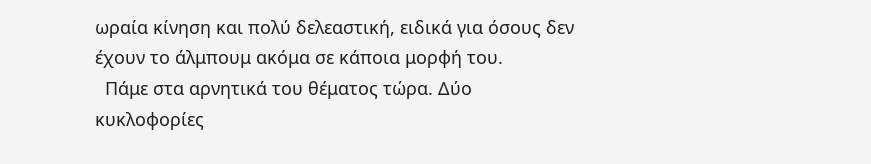ωραία κίνηση και πολύ δελεαστική, ειδικά για όσους δεν έχουν το άλμπουμ ακόμα σε κάποια μορφή του.
  Πάμε στα αρνητικά του θέματος τώρα. Δύο κυκλοφορίες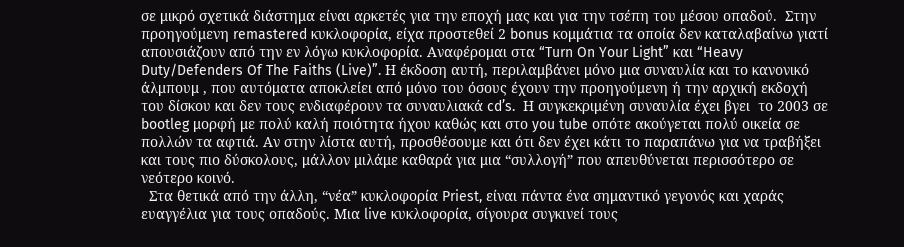σε μικρό σχετικά διάστημα είναι αρκετές για την εποχή μας και για την τσέπη του μέσου οπαδού.  Στην προηγούμενη remastered κυκλοφορία, είχα προστεθεί 2 bonus κομμάτια τα οποία δεν καταλαβαίνω γιατί απουσιάζουν από την εν λόγω κυκλοφορία. Αναφέρομαι στα “Turn On Your Light” και “Heavy Duty/Defenders Of The Faiths (Live)”. Η έκδοση αυτή, περιλαμβάνει μόνο μια συναυλία και το κανονικό άλμπουμ , που αυτόματα αποκλείει από μόνο του όσους έχουν την προηγούμενη ή την αρχική εκδοχή του δίσκου και δεν τους ενδιαφέρουν τα συναυλιακά cd’s.  Η συγκεκριμένη συναυλία έχει βγει  το 2003 σε bootleg μορφή με πολύ καλή ποιότητα ήχου καθώς και στο you tube οπότε ακούγεται πολύ οικεία σε πολλών τα αφτιά. Αν στην λίστα αυτή, προσθέσουμε και ότι δεν έχει κάτι το παραπάνω για να τραβήξει και τους πιο δύσκολους, μάλλον μιλάμε καθαρά για μια “συλλογή” που απευθύνεται περισσότερο σε νεότερο κοινό.
  Στα θετικά από την άλλη, “νέα” κυκλοφορία Priest, είναι πάντα ένα σημαντικό γεγονός και χαράς ευαγγέλια για τους οπαδούς. Μια live κυκλοφορία, σίγουρα συγκινεί τους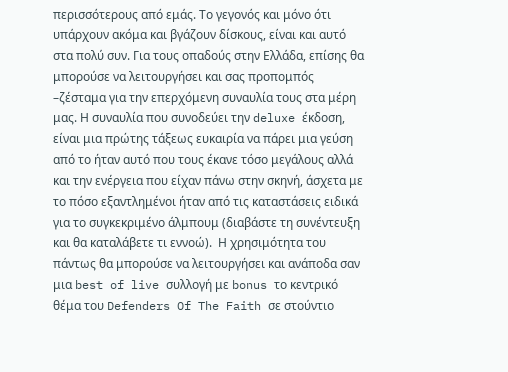περισσότερους από εμάς. Το γεγονός και μόνο ότι υπάρχουν ακόμα και βγάζουν δίσκους, είναι και αυτό στα πολύ συν. Για τους οπαδούς στην Ελλάδα, επίσης θα μπορούσε να λειτουργήσει και σας προπομπός –ζέσταμα για την επερχόμενη συναυλία τους στα μέρη μας. Η συναυλία που συνοδεύει την deluxe έκδοση, είναι μια πρώτης τάξεως ευκαιρία να πάρει μια γεύση από το ήταν αυτό που τους έκανε τόσο μεγάλους αλλά και την ενέργεια που είχαν πάνω στην σκηνή, άσχετα με το πόσο εξαντλημένοι ήταν από τις καταστάσεις ειδικά για το συγκεκριμένο άλμπουμ (διαβάστε τη συνέντευξη και θα καταλάβετε τι εννοώ).  Η χρησιμότητα του πάντως θα μπορούσε να λειτουργήσει και ανάποδα σαν μια best of live συλλογή με bonus το κεντρικό θέμα του Defenders Of The Faith σε στούντιο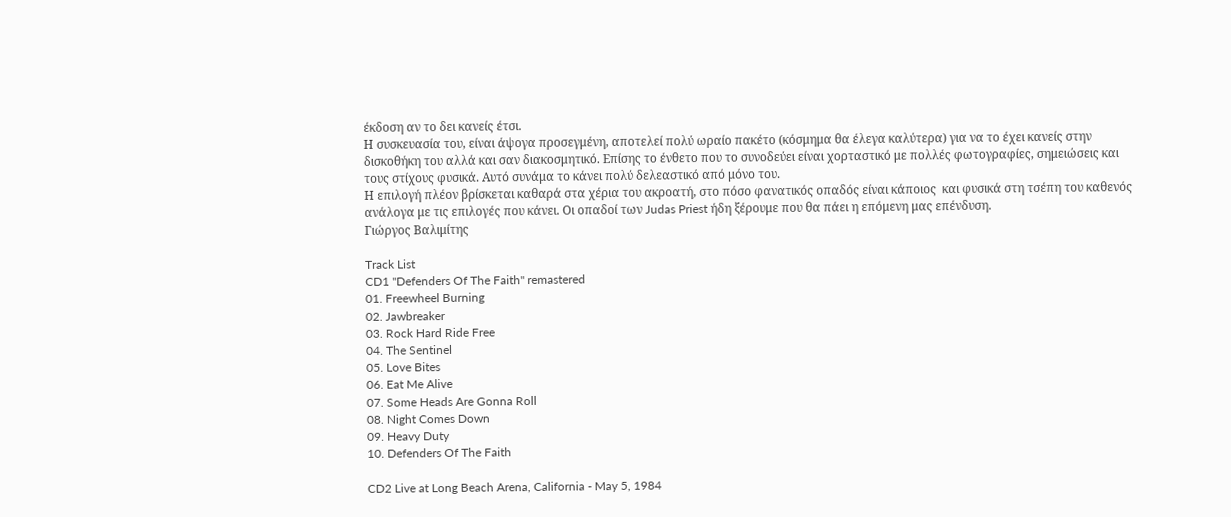έκδοση αν το δει κανείς έτσι.
Η συσκευασία του, είναι άψογα προσεγμένη, αποτελεί πολύ ωραίο πακέτο (κόσμημα θα έλεγα καλύτερα) για να το έχει κανείς στην δισκοθήκη του αλλά και σαν διακοσμητικό. Επίσης το ένθετο που το συνοδεύει είναι χορταστικό με πολλές φωτογραφίες, σημειώσεις και τους στίχους φυσικά. Αυτό συνάμα το κάνει πολύ δελεαστικό από μόνο του.
Η επιλογή πλέον βρίσκεται καθαρά στα χέρια του ακροατή, στο πόσο φανατικός οπαδός είναι κάποιος  και φυσικά στη τσέπη του καθενός ανάλογα με τις επιλογές που κάνει. Οι οπαδοί των Judas Priest ήδη ξέρουμε που θα πάει η επόμενη μας επένδυση.
Γιώργος Βαλιμίτης

Track List
CD1 "Defenders Of The Faith" remastered
01. Freewheel Burning
02. Jawbreaker
03. Rock Hard Ride Free
04. The Sentinel
05. Love Bites
06. Eat Me Alive
07. Some Heads Are Gonna Roll
08. Night Comes Down
09. Heavy Duty
10. Defenders Of The Faith

CD2 Live at Long Beach Arena, California - May 5, 1984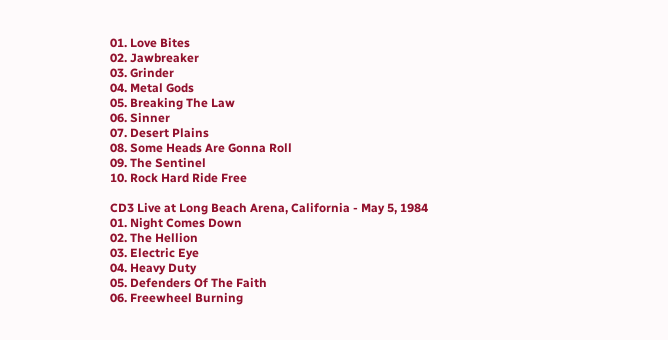01. Love Bites
02. Jawbreaker
03. Grinder
04. Metal Gods
05. Breaking The Law
06. Sinner
07. Desert Plains
08. Some Heads Are Gonna Roll
09. The Sentinel
10. Rock Hard Ride Free

CD3 Live at Long Beach Arena, California - May 5, 1984
01. Night Comes Down
02. The Hellion
03. Electric Eye
04. Heavy Duty
05. Defenders Of The Faith
06. Freewheel Burning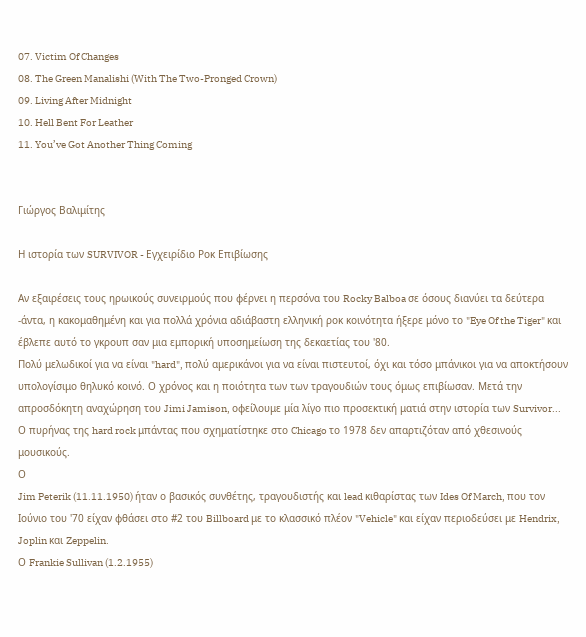07. Victim Of Changes
08. The Green Manalishi (With The Two-Pronged Crown)
09. Living After Midnight
10. Hell Bent For Leather
11. You’ve Got Another Thing Coming


Γιώργος Βαλιμίτης

Η ιστορία των SURVIVOR - Εγχειρίδιο Ροκ Επιβίωσης

Αν εξαιρέσεις τους ηρωικούς συνειρμούς που φέρνει η περσόνα του Rocky Balboa σε όσους διανύει τα δεύτερα -άντα, η κακομαθημένη και για πολλά χρόνια αδιάβαστη ελληνική ροκ κοινότητα ήξερε μόνο το "Eye Of the Tiger" και έβλεπε αυτό το γκρουπ σαν μια εμπορική υποσημείωση της δεκαετίας του '80.
Πολύ μελωδικοί για να είναι "hard", πολύ αμερικάνοι για να είναι πιστευτοί, όχι και τόσο μπάνικοι για να αποκτήσουν υπολογίσιμο θηλυκό κοινό. Ο χρόνος και η ποιότητα των των τραγουδιών τους όμως επιβίωσαν. Μετά την απροσδόκητη αναχώρηση του Jimi Jamison, οφείλουμε μία λίγο πιο προσεκτική ματιά στην ιστορία των Survivor...
Ο πυρήνας της hard rock μπάντας που σχηματίστηκε στο Chicago το 1978 δεν απαρτιζόταν από χθεσινούς μουσικούς.
Ο
Jim Peterik (11.11.1950) ήταν ο βασικός συνθέτης, τραγουδιστής και lead κιθαρίστας των Ides Of March, που τον Ιούνιο του '70 είχαν φθάσει στο #2 του Billboard με το κλασσικό πλέον "Vehicle" και είχαν περιοδεύσει με Hendrix, Joplin και Zeppelin.
Ο Frankie Sullivan (1.2.1955)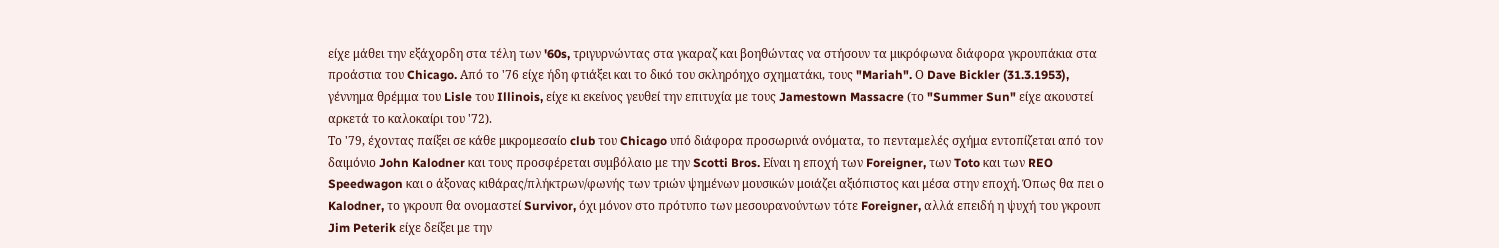είχε μάθει την εξάχορδη στα τέλη των '60s, τριγυρνώντας στα γκαραζ και βοηθώντας να στήσουν τα μικρόφωνα διάφορα γκρουπάκια στα προάστια του Chicago. Από το '76 είχε ήδη φτιάξει και το δικό του σκληρόηχο σχηματάκι, τους "Mariah". Ο Dave Bickler (31.3.1953), γέννημα θρέμμα του Lisle του Illinois, είχε κι εκείνος γευθεί την επιτυχία με τους Jamestown Massacre (το "Summer Sun" είχε ακουστεί αρκετά το καλοκαίρι του '72).
Το '79, έχοντας παίξει σε κάθε μικρομεσαίο club του Chicago υπό διάφορα προσωρινά ονόματα, το πενταμελές σχήμα εντοπίζεται από τον δαιμόνιο John Kalodner και τους προσφέρεται συμβόλαιο με την Scotti Bros. Είναι η εποχή των Foreigner, των Toto και των REO Speedwagon και ο άξονας κιθάρας/πλήκτρων/φωνής των τριών ψημένων μουσικών μοιάζει αξιόπιστος και μέσα στην εποχή. Όπως θα πει ο Kalodner, τo γκρoυπ θα ονομαστεί Survivor, όχι μόνον στο πρότυπο των μεσουρανούντων τότε Foreigner, αλλά επειδή η ψυχή του γκρουπ Jim Peterik είχε δείξει με την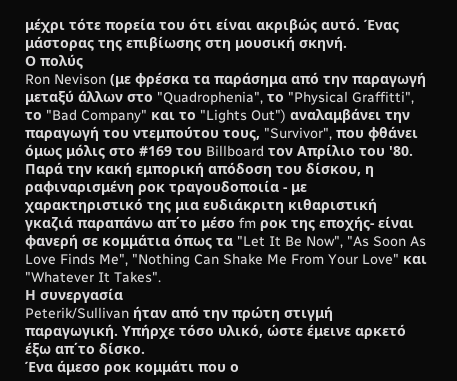μέχρι τότε πορεία του ότι είναι ακριβώς αυτό. Ένας μάστορας της επιβίωσης στη μουσική σκηνή.
Ο πολύς
Ron Nevison (με φρέσκα τα παράσημα από την παραγωγή μεταξύ άλλων στο "Quadrophenia", το "Physical Graffitti", το "Bad Company" και το "Lights Out") αναλαμβάνει την παραγωγή του ντεμπούτου τους, "Survivor", που φθάνει όμως μόλις στο #169 του Billboard τον Απρίλιο του '80. Παρά την κακή εμπορική απόδοση του δίσκου, η ραφιναρισμένη ροκ τραγουδοποιία - με χαρακτηριστικό της μια ευδιάκριτη κιθαριστική γκαζιά παραπάνω απ΄το μέσο fm ροκ της εποχής- είναι φανερή σε κομμάτια όπως τα "Let It Be Now", "As Soon As Love Finds Me", "Nothing Can Shake Me From Your Love" και "Whatever It Takes".
Η συνεργασία
Peterik/Sullivan ήταν από την πρώτη στιγμή παραγωγική. Υπήρχε τόσο υλικό, ώστε έμεινε αρκετό έξω απ΄το δίσκο.
Ένα άμεσο ροκ κομμάτι που ο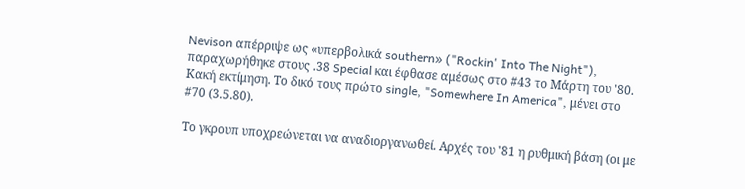Nevison απέρριψε ως «υπερβολικά southern» ("Rockin' Into The Night"), παραχωρήθηκε στους .38 Special και έφθασε αμέσως στο #43 το Μάρτη του '80. Κακή εκτίμηση. Το δικό τους πρώτο single, "Somewhere In America", μένει στο #70 (3.5.80).

Το γκρουπ υποχρεώνεται να αναδιοργανωθεί. Αρχές του '81 η ρυθμική βάση (οι με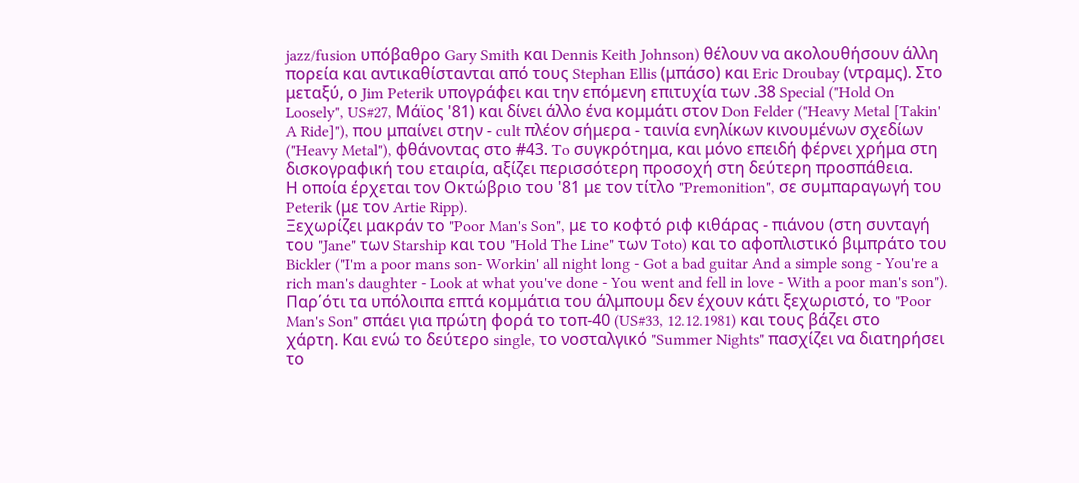jazz/fusion υπόβαθρο Gary Smith και Dennis Keith Johnson) θέλουν να ακολουθήσουν άλλη πορεία και αντικαθίστανται από τους Stephan Ellis (μπάσο) και Eric Droubay (ντραμς). Στο μεταξύ, ο Jim Peterik υπογράφει και την επόμενη επιτυχία των .38 Special ("Hold On Loosely", US#27, Μάϊος '81) και δίνει άλλο ένα κομμάτι στον Don Felder ("Heavy Metal [Takin' A Ride]"), που μπαίνει στην - cult πλέον σήμερα - ταινία ενηλίκων κινουμένων σχεδίων ("Heavy Metal"), φθάνοντας στο #43. To συγκρότημα, και μόνο επειδή φέρνει χρήμα στη δισκογραφική του εταιρία, αξίζει περισσότερη προσοχή στη δεύτερη προσπάθεια.
Η οποία έρχεται τον Οκτώβριο του '81 με τον τίτλο "Premonition", σε συμπαραγωγή του Peterik (με τον Artie Ripp).
Ξεχωρίζει μακράν το "Poor Man's Son", με το κοφτό ριφ κιθάρας - πιάνου (στη συνταγή του "Jane" των Starship και του "Hold The Line" των Toto) και το αφοπλιστικό βιμπράτο του Bickler ("I'm a poor mans son- Workin' all night long - Got a bad guitar And a simple song - You're a rich man's daughter - Look at what you've done - You went and fell in love - With a poor man's son").
Παρ΄ότι τα υπόλοιπα επτά κομμάτια του άλμπουμ δεν έχουν κάτι ξεχωριστό, το "Poor Man's Son" σπάει για πρώτη φορά το τοπ-40 (US#33, 12.12.1981) και τους βάζει στο χάρτη. Και ενώ το δεύτερο single, το νοσταλγικό "Summer Nights" πασχίζει να διατηρήσει το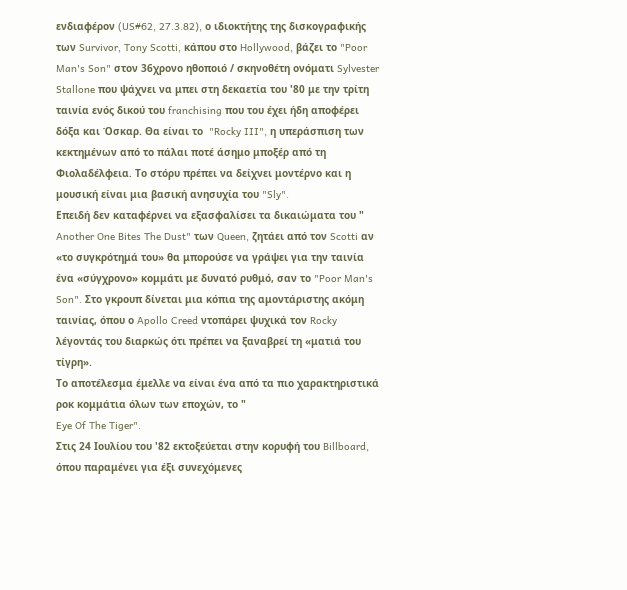ενδιαφέρον (US#62, 27.3.82), ο ιδιοκτήτης της δισκογραφικής των Survivor, Tony Scotti, κάπου στο Hollywood, βάζει το "Poor Man's Son" στον 36χρονο ηθοποιό / σκηνοθέτη ονόματι Sylvester Stallone που ψάχνει να μπει στη δεκαετία του '80 με την τρίτη ταινία ενός δικού του franchising που του έχει ήδη αποφέρει δόξα και Όσκαρ. Θα είναι το  "Rocky III", η υπεράσπιση των κεκτημένων από το πάλαι ποτέ άσημο μποξέρ από τη Φιολαδέλφεια. Το στόρυ πρέπει να δείχνει μοντέρνο και η μουσική είναι μια βασική ανησυχία του "Sly".
Επειδή δεν καταφέρνει να εξασφαλίσει τα δικαιώματα του "
Another One Bites The Dust" των Queen, ζητάει από τον Scotti αν «το συγκρότημά του» θα μπορούσε να γράψει για την ταινία ένα «σύγχρονο» κομμάτι με δυνατό ρυθμό, σαν το "Poor Man's Son". Στο γκρουπ δίνεται μια κόπια της αμοντάριστης ακόμη ταινίας, όπου ο Apollo Creed ντοπάρει ψυχικά τον Rocky λέγοντάς του διαρκώς ότι πρέπει να ξαναβρεί τη «ματιά του τίγρη».
Το αποτέλεσμα έμελλε να είναι ένα από τα πιο χαρακτηριστικά ροκ κομμάτια όλων των εποχών, το "
Eye Of The Tiger".
Στις 24 Ιουλίου του '82 εκτοξεύεται στην κορυφή του Billboard, όπου παραμένει για έξι συνεχόμενες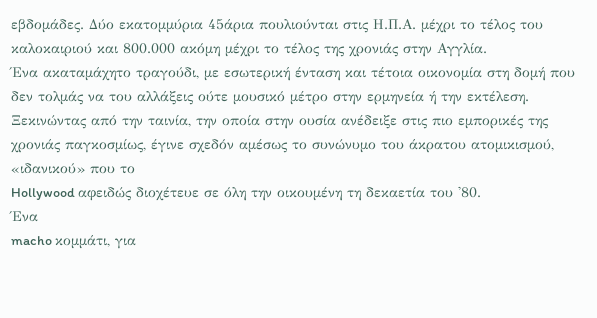εβδομάδες. Δύο εκατομμύρια 45άρια πουλιούνται στις Η.Π.Α. μέχρι το τέλος του καλοκαιριού και 800.000 ακόμη μέχρι το τέλος της χρονιάς στην Αγγλία.
Ένα ακαταμάχητο τραγούδι, με εσωτερική ένταση και τέτοια οικονομία στη δομή που δεν τολμάς να του αλλάξεις ούτε μουσικό μέτρο στην ερμηνεία ή την εκτέλεση. Ξεκινώντας από την ταινία, την οποία στην ουσία ανέδειξε στις πιο εμπορικές της χρονιάς παγκοσμίως, έγινε σχεδόν αμέσως το συνώνυμο του άκρατου ατομικισμού, «ιδανικού» που το
Hollywood αφειδώς διοχέτευε σε όλη την οικουμένη τη δεκαετία του '80.
Ένα
macho κομμάτι, για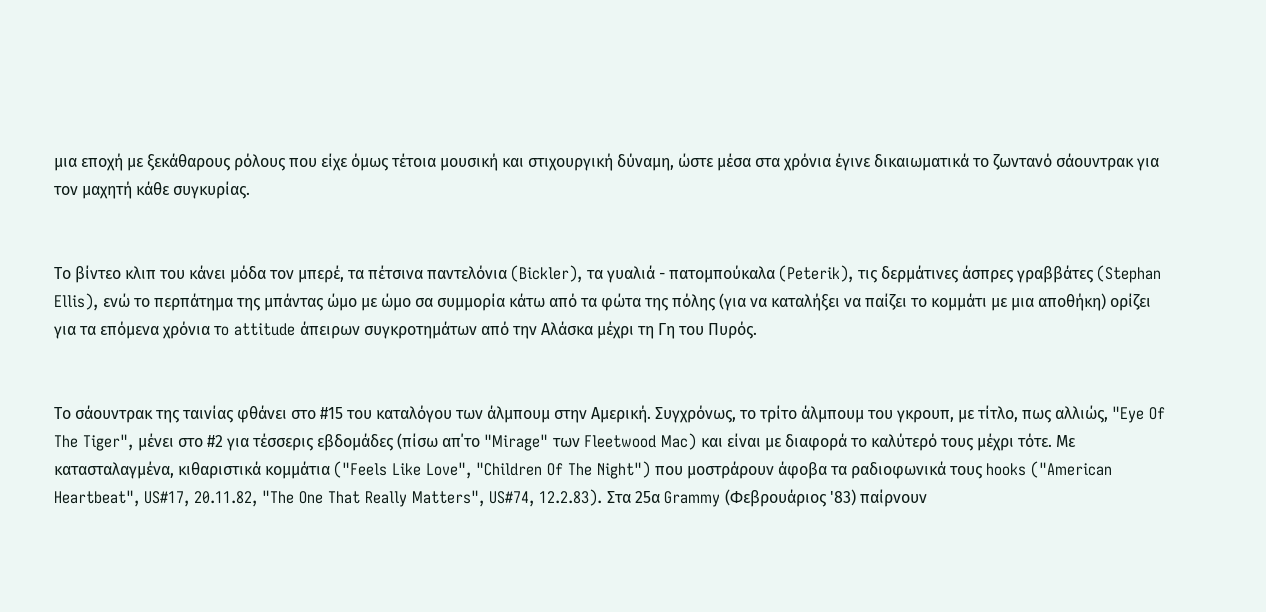μια εποχή με ξεκάθαρους ρόλους που είχε όμως τέτοια μουσική και στιχουργική δύναμη, ώστε μέσα στα χρόνια έγινε δικαιωματικά το ζωντανό σάουντρακ για τον μαχητή κάθε συγκυρίας.


Το βίντεο κλιπ του κάνει μόδα τον μπερέ, τα πέτσινα παντελόνια (Bickler), τα γυαλιά - πατομπούκαλα (Peterik), τις δερμάτινες άσπρες γραββάτες (Stephan Ellis), ενώ το περπάτημα της μπάντας ώμο με ώμο σα συμμορία κάτω από τα φώτα της πόλης (για να καταλήξει να παίζει το κομμάτι με μια αποθήκη) ορίζει για τα επόμενα χρόνια τo attitude άπειρων συγκροτημάτων από την Αλάσκα μέχρι τη Γη του Πυρός.


Το σάουντρακ της ταινίας φθάνει στο #15 του καταλόγου των άλμπουμ στην Αμερική. Συγχρόνως, το τρίτο άλμπουμ του γκρουπ, με τίτλο, πως αλλιώς, "Eye Of The Tiger", μένει στο #2 για τέσσερις εβδομάδες (πίσω απ΄το "Mirage" των Fleetwood Mac) και είναι με διαφορά το καλύτερό τους μέχρι τότε. Mε κατασταλαγμένα, κιθαριστικά κομμάτια ("Feels Like Love", "Children Of The Night") που μοστράρουν άφοβα τα ραδιοφωνικά τους hooks ("American Heartbeat", US#17, 20.11.82, "The One That Really Matters", US#74, 12.2.83). Στα 25α Grammy (Φεβρουάριος '83) παίρνουν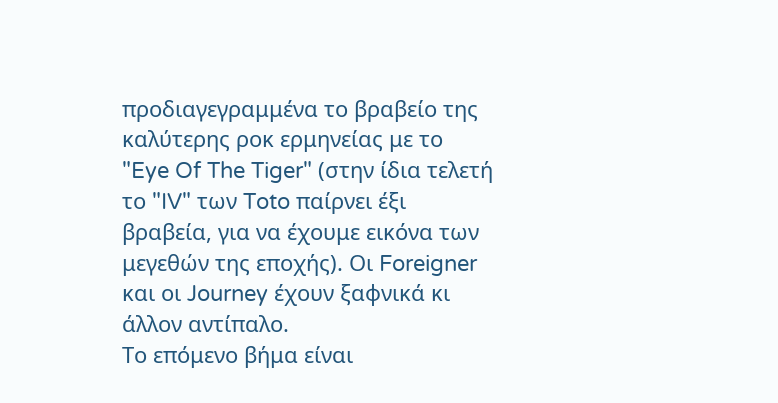προδιαγεγραμμένα το βραβείο της καλύτερης ροκ ερμηνείας με το "Eye Of The Tiger" (στην ίδια τελετή το "IV" των Toto παίρνει έξι βραβεία, για να έχουμε εικόνα των μεγεθών της εποχής). Οι Foreigner και οι Journey έχουν ξαφνικά κι άλλον αντίπαλο.
Το επόμενο βήμα είναι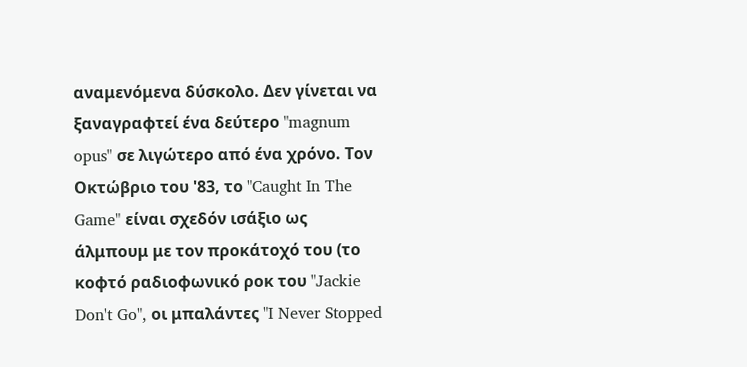αναμενόμενα δύσκολο. Δεν γίνεται να ξαναγραφτεί ένα δεύτερο "magnum opus" σε λιγώτερο από ένα χρόνο. Τον Οκτώβριο του '83, το "Caught In The Game" είναι σχεδόν ισάξιο ως άλμπουμ με τον προκάτοχό του (το κοφτό ραδιοφωνικό ροκ του "Jackie Don't Go", οι μπαλάντες "I Never Stopped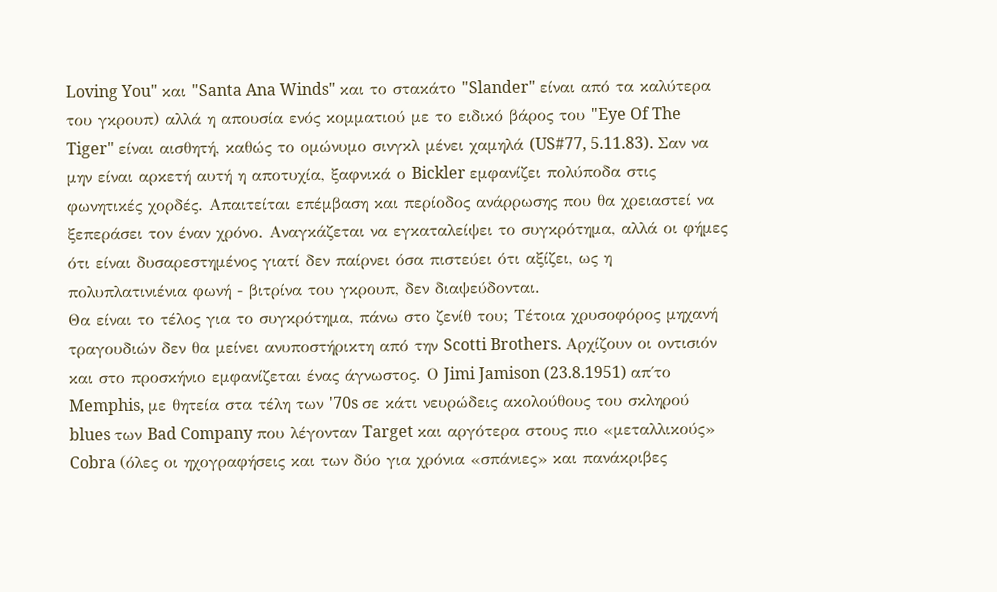Loving You" και "Santa Ana Winds" και το στακάτο "Slander" είναι από τα καλύτερα του γκρουπ) αλλά η απουσία ενός κομματιού με το ειδικό βάρος του "Eye Of The Tiger" είναι αισθητή, καθώς το ομώνυμο σινγκλ μένει χαμηλά (US#77, 5.11.83). Σαν να μην είναι αρκετή αυτή η αποτυχία, ξαφνικά ο Bickler εμφανίζει πολύποδα στις φωνητικές χορδές. Απαιτείται επέμβαση και περίοδος ανάρρωσης που θα χρειαστεί να ξεπεράσει τον έναν χρόνο. Αναγκάζεται να εγκαταλείψει το συγκρότημα, αλλά οι φήμες ότι είναι δυσαρεστημένος γιατί δεν παίρνει όσα πιστεύει ότι αξίζει, ως η πολυπλατινιένια φωνή - βιτρίνα του γκρουπ, δεν διαψεύδονται.
Θα είναι το τέλος για το συγκρότημα, πάνω στο ζενίθ του; Τέτοια χρυσοφόρος μηχανή τραγουδιών δεν θα μείνει ανυποστήρικτη από την Scotti Brothers. Αρχίζουν οι οντισιόν και στο προσκήνιο εμφανίζεται ένας άγνωστος. Ο Jimi Jamison (23.8.1951) απ΄το Memphis, με θητεία στα τέλη των '70s σε κάτι νευρώδεις ακολούθους του σκληρού blues των Bad Company που λέγονταν Target και αργότερα στους πιο «μεταλλικούς» Cobra (όλες οι ηχογραφήσεις και των δύο για χρόνια «σπάνιες» και πανάκριβες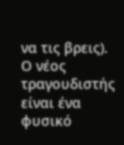να τις βρεις).
Ο νέος τραγουδιστής είναι ένα φυσικό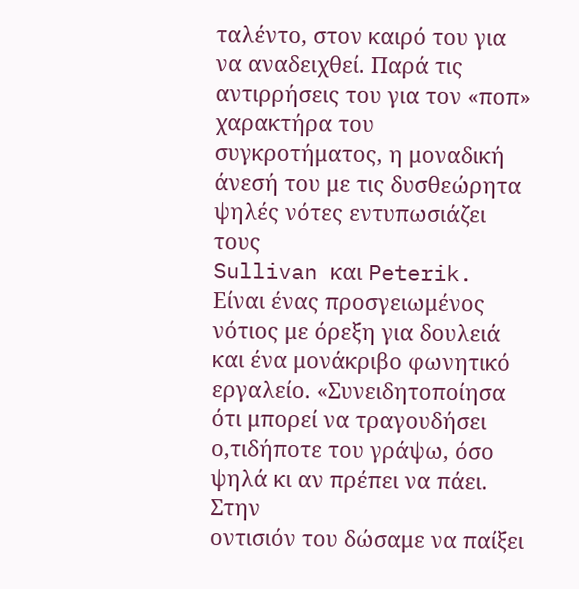ταλέντο, στον καιρό του για να αναδειχθεί. Παρά τις αντιρρήσεις του για τον «ποπ» χαρακτήρα του συγκροτήματος, η μοναδική άνεσή του με τις δυσθεώρητα ψηλές νότες εντυπωσιάζει τους
Sullivan και Peterik.
Είναι ένας προσγειωμένος νότιος με όρεξη για δουλειά και ένα μονάκριβο φωνητικό εργαλείο. «Συνειδητοποίησα ότι μπορεί να τραγουδήσει ο,τιδήποτε του γράψω, όσο ψηλά κι αν πρέπει να πάει. Στην
oντισιόν του δώσαμε να παίξει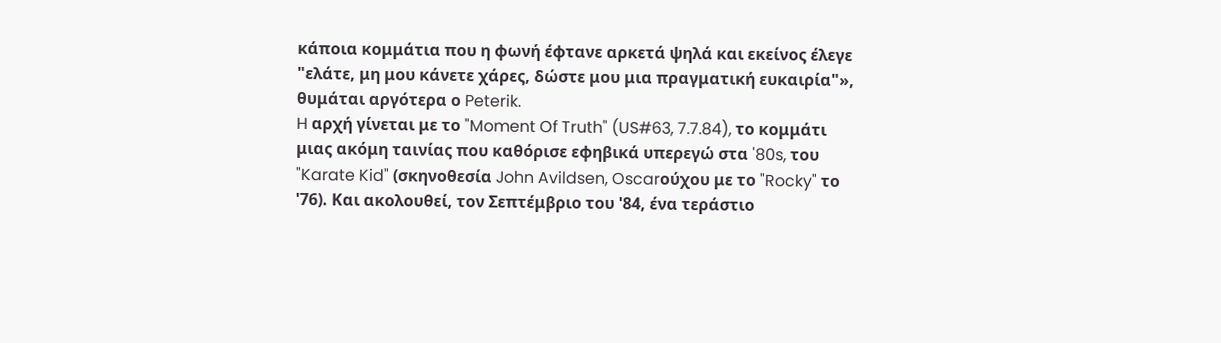κάποια κομμάτια που η φωνή έφτανε αρκετά ψηλά και εκείνος έλεγε "ελάτε, μη μου κάνετε χάρες, δώστε μου μια πραγματική ευκαιρία"», θυμάται αργότερα ο Peterik.
H αρχή γίνεται με το "Moment Of Truth" (US#63, 7.7.84), το κομμάτι μιας ακόμη ταινίας που καθόρισε εφηβικά υπερεγώ στα '80s, του "Karate Kid" (σκηνοθεσία John Avildsen, Oscarούχου με το "Rocky" το '76). Και ακολουθεί, τον Σεπτέμβριο του '84, ένα τεράστιο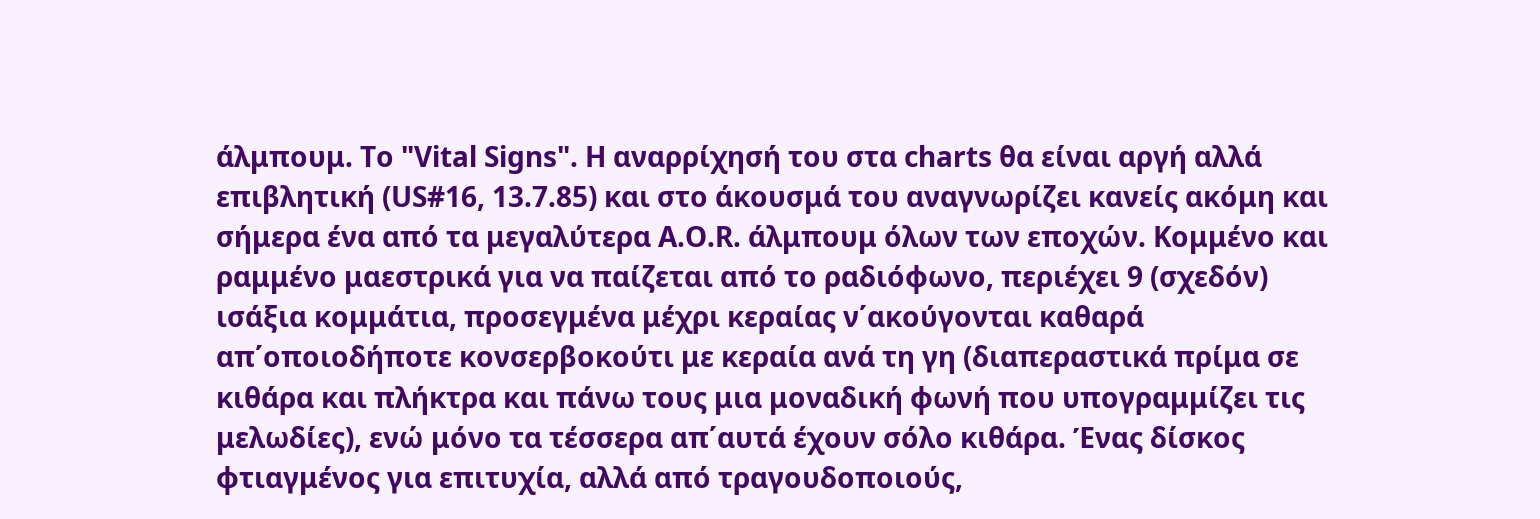άλμπουμ. Το "Vital Signs". Η αναρρίχησή του στα charts θα είναι αργή αλλά επιβλητική (US#16, 13.7.85) και στο άκουσμά του αναγνωρίζει κανείς ακόμη και σήμερα ένα από τα μεγαλύτερα A.O.R. άλμπουμ όλων των εποχών. Κομμένο και ραμμένο μαεστρικά για να παίζεται από το ραδιόφωνο, περιέχει 9 (σχεδόν) ισάξια κομμάτια, προσεγμένα μέχρι κεραίας ν΄ακούγονται καθαρά απ΄οποιοδήποτε κονσερβοκούτι με κεραία ανά τη γη (διαπεραστικά πρίμα σε κιθάρα και πλήκτρα και πάνω τους μια μοναδική φωνή που υπογραμμίζει τις μελωδίες), ενώ μόνο τα τέσσερα απ΄αυτά έχουν σόλο κιθάρα. Ένας δίσκος φτιαγμένος για επιτυχία, αλλά από τραγουδοποιούς,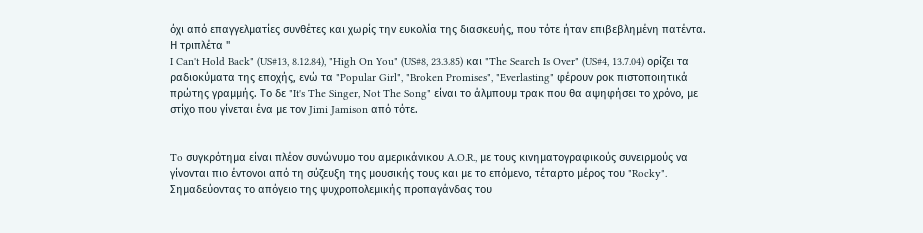όχι από επαγγελματίες συνθέτες και χωρίς την ευκολία της διασκευής, που τότε ήταν επιβεβλημένη πατέντα.
Η τριπλέτα "
I Can't Hold Back" (US#13, 8.12.84), "High On You" (US#8, 23.3.85) και "The Search Is Over" (US#4, 13.7.04) ορίζει τα ραδιοκύματα της εποχής, ενώ τα "Popular Girl", "Broken Promises", "Everlasting" φέρουν ροκ πιστοποιητικά πρώτης γραμμής. Το δε "It's The Singer, Not The Song" είναι το άλμπουμ τρακ που θα αψηφήσει το χρόνο, με στίχο που γίνεται ένα με τον Jimi Jamison από τότε.


To συγκρότημα είναι πλέον συνώνυμο του αμερικάνικου A.O.R., με τους κινηματογραφικούς συνειρμούς να γίνονται πιο έντονοι από τη σύζευξη της μουσικής τους και με το επόμενο, τέταρτο μέρος του "Rocky".
Σημαδεύοντας το απόγειο της ψυχροπολεμικής προπαγάνδας του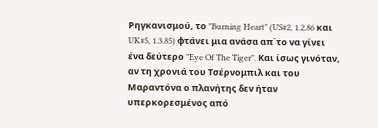Ρηγκανισμού, το "Burning Heart" (US#2, 1.2.86 και UK#5, 1.3.85) φτάνει μια ανάσα απ΄το να γίνει ένα δεύτερο "Eye Of The Tiger". Και ίσως γινόταν, αν τη χρονιά του Τσέρνομπιλ και του Μαραντόνα ο πλανήτης δεν ήταν υπερκορεσμένος από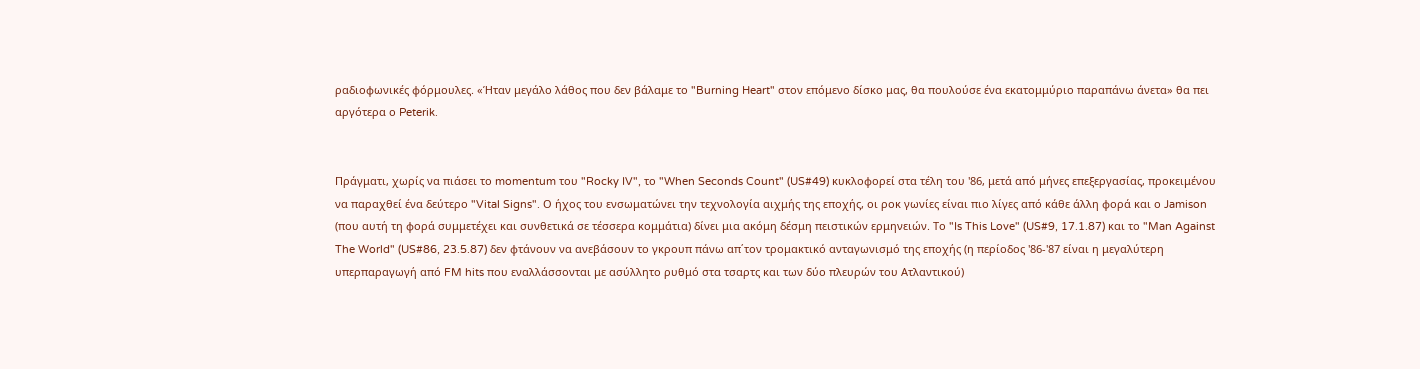ραδιοφωνικές φόρμουλες. «Ήταν μεγάλο λάθος που δεν βάλαμε το "Burning Heart" στον επόμενο δίσκο μας, θα πουλούσε ένα εκατομμύριο παραπάνω άνετα» θα πει αργότερα ο Peterik.


Πράγματι, χωρίς να πιάσει το momentum του "Rocky IV", το "When Seconds Count" (US#49) κυκλοφορεί στα τέλη του '86, μετά από μήνες επεξεργασίας, προκειμένου να παραχθεί ένα δεύτερο "Vital Signs". Ο ήχος του ενσωματώνει την τεχνολογία αιχμής της εποχής, οι ροκ γωνίες είναι πιο λίγες από κάθε άλλη φορά και ο Jamison (που αυτή τη φορά συμμετέχει και συνθετικά σε τέσσερα κομμάτια) δίνει μια ακόμη δέσμη πειστικών ερμηνειών. Το "Is This Love" (US#9, 17.1.87) και το "Man Against The World" (US#86, 23.5.87) δεν φτάνουν να ανεβάσουν το γκρουπ πάνω απ΄τον τρομακτικό ανταγωνισμό της εποχής (η περίοδος '86-'87 είναι η μεγαλύτερη υπερπαραγωγή από FM hits που εναλλάσσονται με ασύλλητο ρυθμό στα τσαρτς και των δύο πλευρών του Ατλαντικού)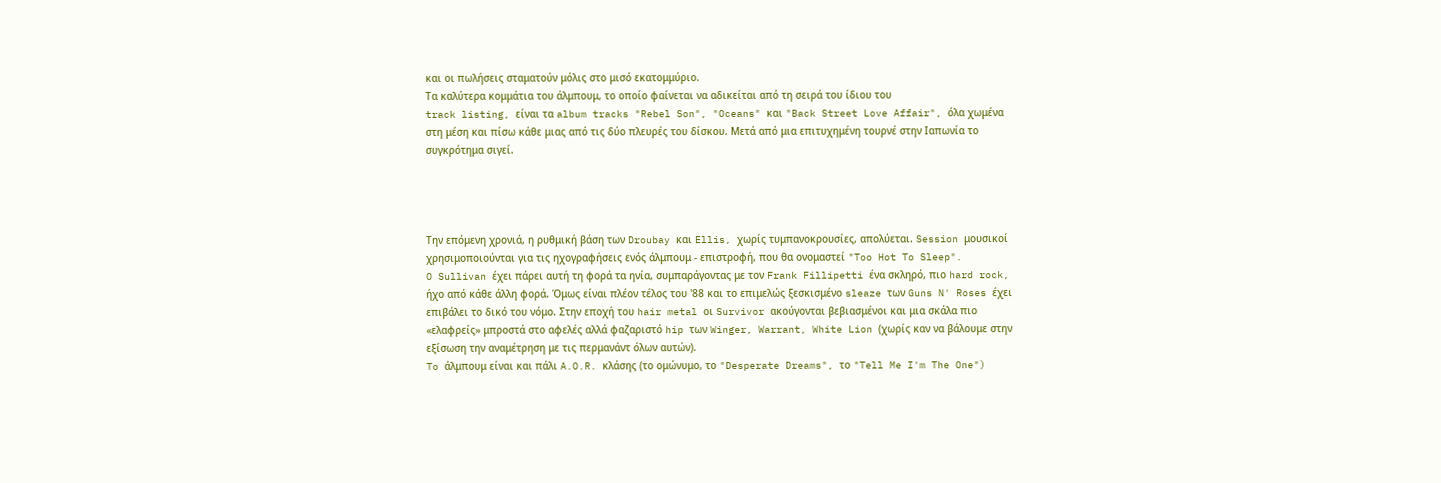και οι πωλήσεις σταματούν μόλις στο μισό εκατομμύριο.
Τα καλύτερα κομμάτια του άλμπουμ, το οποίο φαίνεται να αδικείται από τη σειρά του ίδιου του
track listing, είναι τα album tracks "Rebel Son", "Oceans" και "Back Street Love Affair", όλα χωμένα στη μέση και πίσω κάθε μιας από τις δύο πλευρές του δίσκου. Μετά από μια επιτυχημένη τουρνέ στην Ιαπωνία το συγκρότημα σιγεί.




Την επόμενη χρονιά, η ρυθμική βάση των Droubay και Ellis, χωρίς τυμπανοκρουσίες, απολύεται. Session μουσικοί χρησιμοποιούνται για τις ηχογραφήσεις ενός άλμπουμ - επιστροφή, που θα ονομαστεί "Too Hot To Sleep".
O Sullivan έχει πάρει αυτή τη φορά τα ηνία, συμπαράγοντας με τον Frank Fillipetti ένα σκληρό, πιο hard rock, ήχο από κάθε άλλη φορά. Όμως είναι πλέον τέλος του '88 και το επιμελώς ξεσκισμένο sleaze των Guns N' Roses έχει επιβάλει το δικό του νόμο. Στην εποχή του hair metal οι Survivor ακούγονται βεβιασμένοι και μια σκάλα πιο «ελαφρείς» μπροστά στο αφελές αλλά φαζαριστό hip των Winger, Warrant, White Lion (χωρίς καν να βάλουμε στην εξίσωση την αναμέτρηση με τις περμανάντ όλων αυτών).
To άλμπουμ είναι και πάλι A.O.R. κλάσης (το ομώνυμο, το "Desperate Dreams", το "Tell Me I'm The One")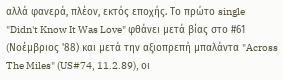αλλά φανερά, πλέον, εκτός εποχής. Το πρώτο single "Didn't Know It Was Love" φθάνει μετά βίας στο #61 (Nοέμβριος '88) και μετά την αξιοπρεπή μπαλάντα "Across The Miles" (US#74, 11.2.89), οι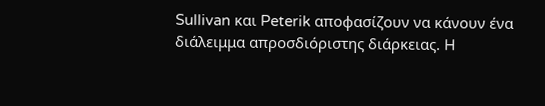Sullivan και Peterik αποφασίζουν να κάνουν ένα διάλειμμα απροσδιόριστης διάρκειας. H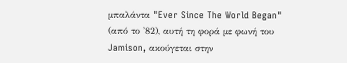μπαλάντα "Ever Since The World Began" (από το '82), αυτή τη φορά με φωνή του Jamison, ακούγεται στην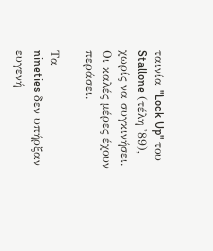ταινία "Lock Up" του Stallone (τέλη '89), χωρίς να συγκινήσει. Οι καλές μέρες έχουν περάσει.

Τα
nineties δεν υπήρξαν ευγενή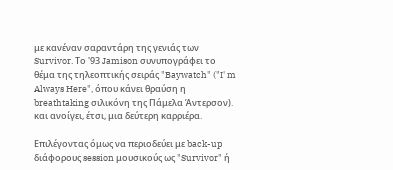με κανέναν σαραντάρη της γενιάς των Survivor. Το '93 Jamison συνυπογράφει το θέμα της τηλεοπτικής σειράς "Baywatch" ("I' m Always Here", όπου κάνει θραύση η breathtaking σιλικόνη της Πάμελα Άντερσον). και ανοίγει, έτσι, μια δεύτερη καρριέρα.

Επιλέγοντας όμως να περιοδεύει με back-up διάφορους session μουσικούς ως "Survivor" ή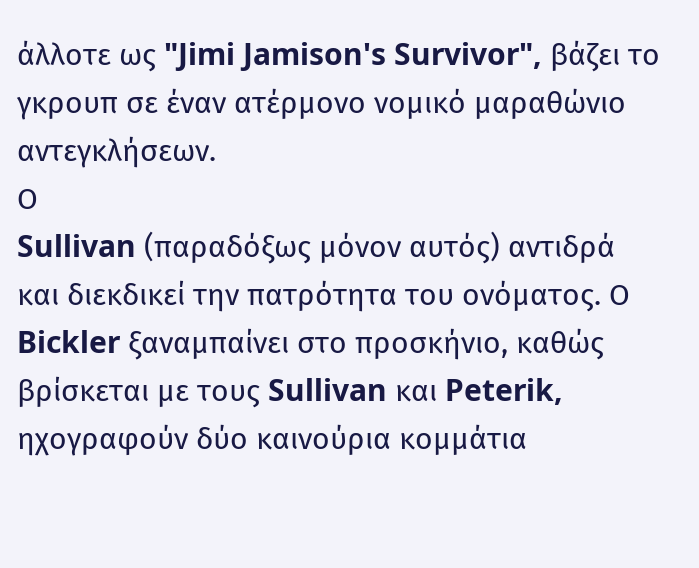άλλοτε ως "Jimi Jamison's Survivor", βάζει το γκρουπ σε έναν ατέρμονο νομικό μαραθώνιο αντεγκλήσεων.
Ο
Sullivan (παραδόξως μόνον αυτός) αντιδρά και διεκδικεί την πατρότητα του ονόματος. Ο Bickler ξαναμπαίνει στο προσκήνιο, καθώς βρίσκεται με τους Sullivan και Peterik, ηχογραφούν δύο καινούρια κομμάτια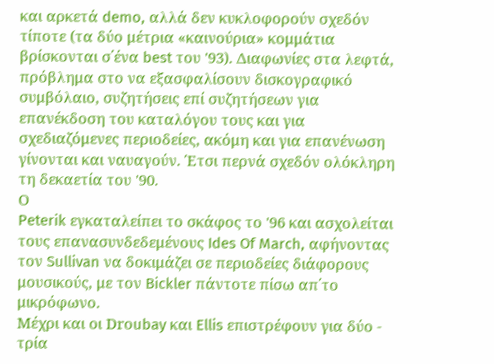και αρκετά demo, αλλά δεν κυκλοφορούν σχεδόν τίποτε (τα δύο μέτρια «καινούρια» κομμάτια βρίσκονται σ΄ένα best του '93). Διαφωνίες στα λεφτά, πρόβλημα στο να εξασφαλίσουν δισκογραφικό συμβόλαιο, συζητήσεις επί συζητήσεων για επανέκδοση του καταλόγου τους και για σχεδιαζόμενες περιοδείες, ακόμη και για επανένωση γίνονται και ναυαγούν. Έτσι περνά σχεδόν ολόκληρη τη δεκαετία του '90.
Ο
Peterik εγκαταλείπει το σκάφος το '96 και ασχολείται τους επανασυνδεδεμένους Ides Of March, αφήνοντας τον Sullivan να δοκιμάζει σε περιοδείες διάφορους μουσικούς, με τον Bickler πάντοτε πίσω απ΄το μικρόφωνο.
Mέχρι και οι Drοubay και Ellis επιστρέφουν για δύο - τρία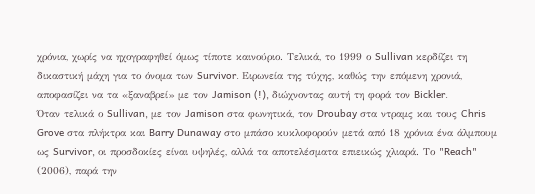χρόνια, χωρίς να ηχογραφηθεί όμως τίποτε καινούριο. Τελικά, το 1999 ο Sullivan κερδίζει τη δικαστική μάχη για το όνομα των Survivor. Ειρωνεία της τύχης, καθώς την επόμενη χρονιά, αποφασίζει να τα «ξαναβρεί» με τον Jamison (!), διώχνοντας αυτή τη φορά τον Bickler.
Όταν τελικά ο Sullivan, με τον Jamison στα φωνητικά, τον Droubay στα ντραμς και τους Chris Grove στα πλήκτρα και Barry Dunaway στο μπάσο κυκλοφορούν μετά από 18 χρόνια ένα άλμπουμ ως Survivor, οι προσδοκίες είναι υψηλές, αλλά τα αποτελέσματα επιεικώς χλιαρά. Το "Reach" (2006), παρά την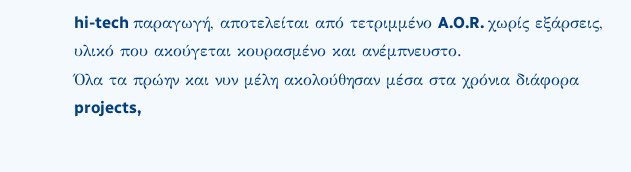hi-tech παραγωγή, αποτελείται από τετριμμένο A.O.R. χωρίς εξάρσεις, υλικό που ακούγεται κουρασμένο και ανέμπνευστο.
Όλα τα πρώην και νυν μέλη ακολούθησαν μέσα στα χρόνια διάφορα projects,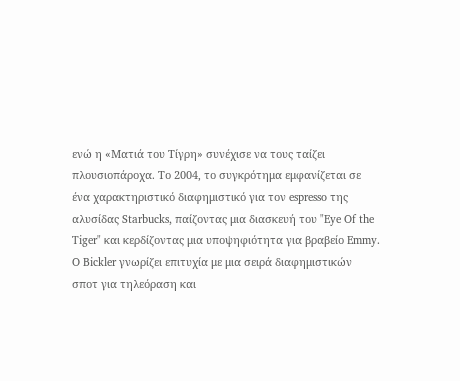ενώ η «Ματιά του Τίγρη» συνέχισε να τους ταίζει πλουσιοπάροχα. Το 2004, το συγκρότημα εμφανίζεται σε ένα χαρακτηριστικό διαφημιστικό για τον espresso της αλυσίδας Starbucks, παίζοντας μια διασκευή του "Eye Of the Tiger" και κερδίζοντας μια υποψηφιότητα για βραβείο Emmy. O Bickler γνωρίζει επιτυχία με μια σειρά διαφημιστικών σποτ για τηλεόραση και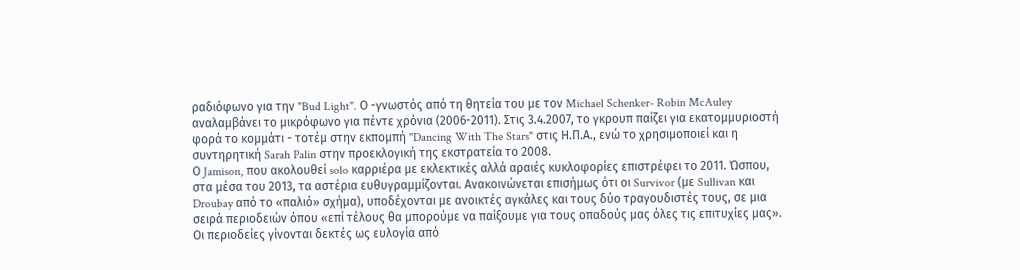ραδιόφωνο για την "Bud Light". Ο -γνωστός από τη θητεία του με τον Michael Schenker- Robin McAuley αναλαμβάνει το μικρόφωνο για πέντε χρόνια (2006-2011). Στις 3.4.2007, το γκρουπ παίζει για εκατομμυριοστή φορά το κομμάτι - τοτέμ στην εκπομπή "Dancing With The Stars" στις Η.Π.Α., ενώ το χρησιμοποιεί και η συντηρητική Sarah Palin στην προεκλογική της εκστρατεία το 2008.
Ο Jamison, που ακολουθεί solo καρριέρα με εκλεκτικές αλλά αραιές κυκλοφορίες επιστρέφει το 2011. Ώσπου, στα μέσα του 2013, τα αστέρια ευθυγραμμίζονται. Ανακοινώνεται επισήμως ότι οι Survivor (με Sullivan και Droubay από το «παλιό» σχήμα), υποδέχονται με ανοικτές αγκάλες και τους δύο τραγουδιστές τους, σε μια σειρά περιοδειών όπου «επί τέλους θα μπορούμε να παίξουμε για τους οπαδούς μας όλες τις επιτυχίες μας».
Οι περιοδείες γίνονται δεκτές ως ευλογία από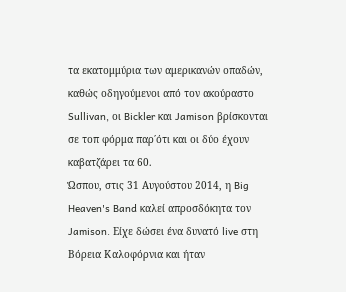τα εκατομμύρια των αμερικανών οπαδών, καθώς οδηγούμενοι από τον ακούραστο Sullivan, οι Bickler και Jamison βρίσκονται σε τοπ φόρμα παρ΄ότι και οι δύο έχουν καβατζάρει τα 60.
Ώσπου, στις 31 Αυγούστου 2014, η Big Heaven's Band καλεί απροσδόκητα τον Jamison. Είχε δώσει ένα δυνατό live στη Βόρεια Καλοφόρνια και ήταν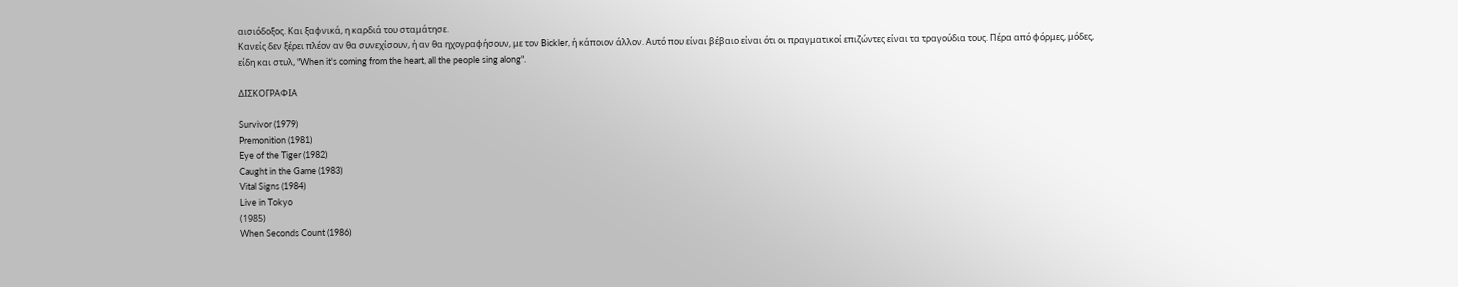αισιόδοξος. Και ξαφνικά, η καρδιά του σταμάτησε.
Κανείς δεν ξέρει πλέον αν θα συνεχίσουν, ή αν θα ηχογραφήσουν, με τον Bickler, ή κάποιον άλλον. Αυτό που είναι βέβαιο είναι ότι οι πραγματικοί επιζώντες είναι τα τραγούδια τους. Πέρα από φόρμες, μόδες, είδη και στυλ, "When it's coming from the heart, all the people sing along".

ΔΙΣΚΟΓΡΑΦΙΑ

Survivor (1979)
Premonition (1981)
Eye of the Tiger (1982)
Caught in the Game (1983)
Vital Signs (1984)
Live in Tokyo
(1985)
When Seconds Count (1986)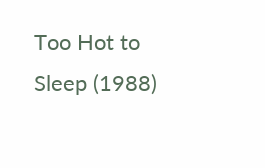Too Hot to Sleep (1988)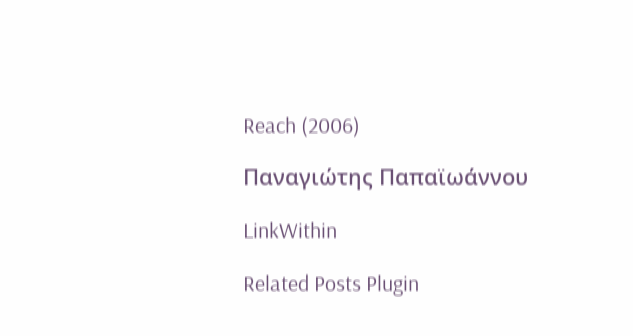Reach (2006)

Παναγιώτης Παπαϊωάννου

LinkWithin

Related Posts Plugin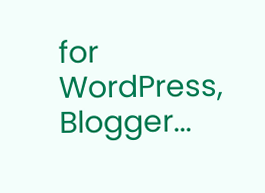for WordPress, Blogger...